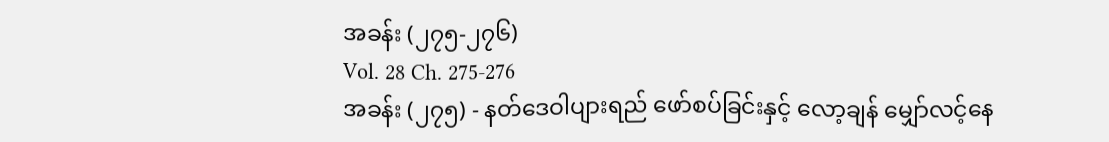အခန်း (၂၇၅-၂၇၆)
Vol. 28 Ch. 275-276
အခန်း (၂၇၅) - နတ်ဒေဝါပျားရည် ဖော်စပ်ခြင်းနှင့် လော့ချန် မျှော်လင့်နေ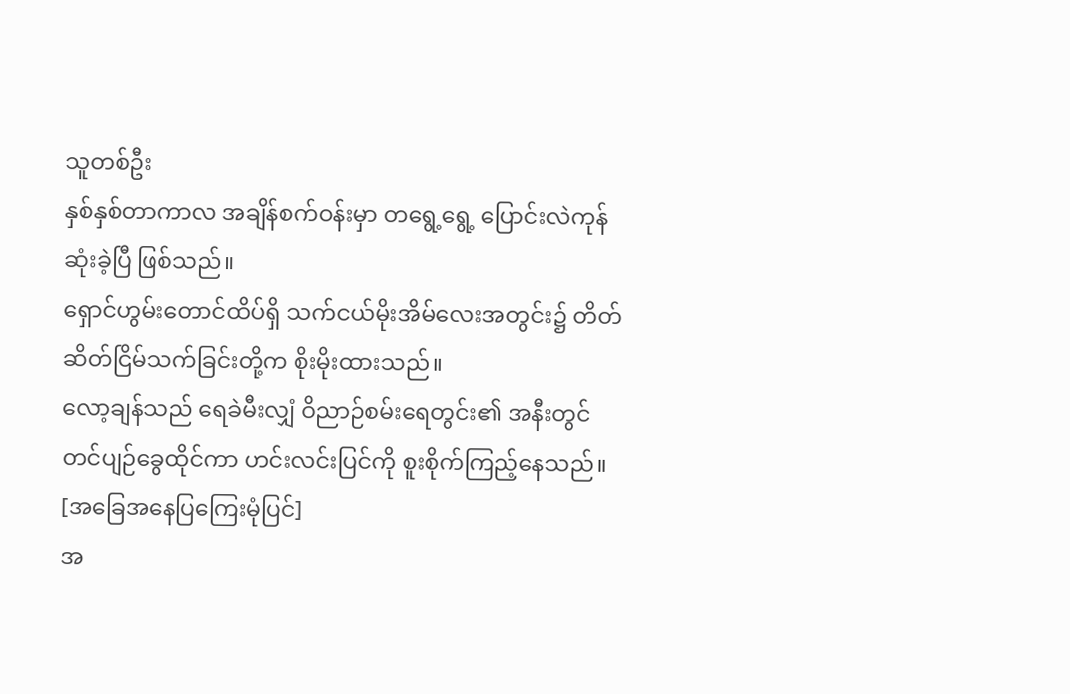သူတစ်ဦး
နှစ်နှစ်တာကာလ အချိန်စက်ဝန်းမှာ တရွေ့ရွေ့ ပြောင်းလဲကုန်ဆုံးခဲ့ပြီ ဖြစ်သည်။
ရှောင်ဟွမ်းတောင်ထိပ်ရှိ သက်ငယ်မိုးအိမ်လေးအတွင်း၌ တိတ်ဆိတ်ငြိမ်သက်ခြင်းတို့က စိုးမိုးထားသည်။
လော့ချန်သည် ရေခဲမီးလျှံ ဝိညာဉ်စမ်းရေတွင်း၏ အနီးတွင် တင်ပျဉ်ခွေထိုင်ကာ ဟင်းလင်းပြင်ကို စူးစိုက်ကြည့်နေသည်။
[အခြေအနေပြကြေးမုံပြင်]
အ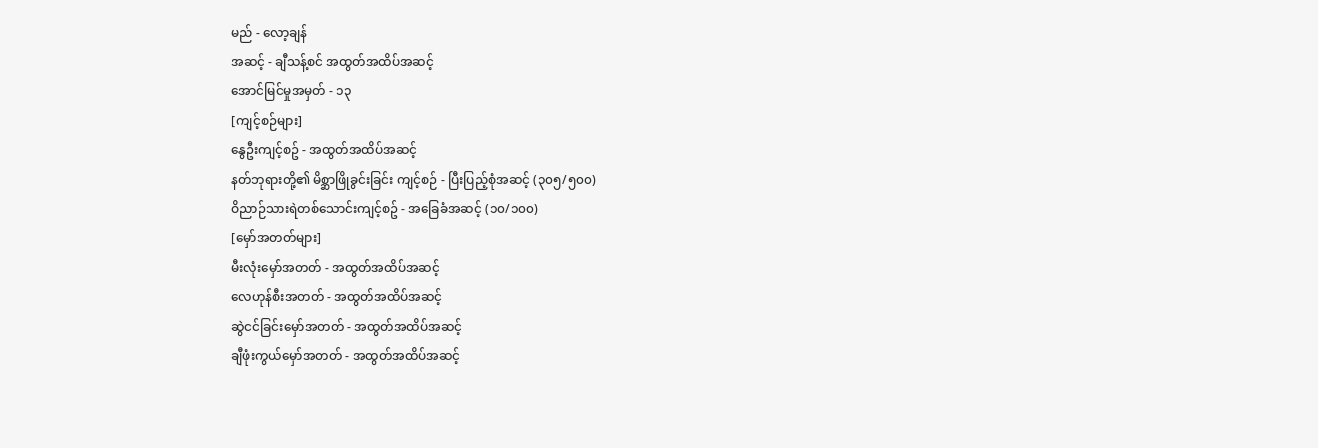မည် - လော့ချန်
အဆင့် - ချီသန့်စင် အထွတ်အထိပ်အဆင့်
အောင်မြင်မှုအမှတ် - ၁၃
[ကျင့်စဉ်များ]
နွေဦးကျင့်စဥ် - အထွတ်အထိပ်အဆင့်
နတ်ဘုရားတို့၏ မိစ္ဆာဖြိုခွင်းခြင်း ကျင့်စဉ် - ပြီးပြည့်စုံအဆင့် (၃၀၅/၅၀၀)
ဝိညာဉ်သားရဲတစ်သောင်းကျင့်စဥ် - အခြေခံအဆင့် (၁၀/၁၀၀)
[မှော်အတတ်များ]
မီးလုံးမှော်အတတ် - အထွတ်အထိပ်အဆင့်
လေဟုန်စီးအတတ် - အထွတ်အထိပ်အဆင့်
ဆွဲငင်ခြင်းမှော်အတတ် - အထွတ်အထိပ်အဆင့်
ချီဖုံးကွယ်မှော်အတတ် - အထွတ်အထိပ်အဆင့်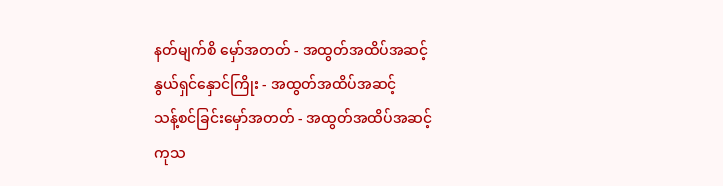နတ်မျက်စိ မှော်အတတ် - အထွတ်အထိပ်အဆင့်
နွယ်ရှင်နှောင်ကြိုး - အထွတ်အထိပ်အဆင့်
သန့်စင်ခြင်းမှော်အတတ် - အထွတ်အထိပ်အဆင့်
ကုသ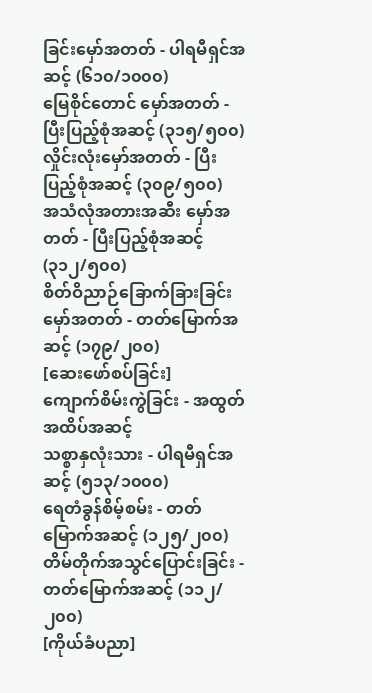ခြင်းမှော်အတတ် - ပါရမီရှင်အဆင့် (၆၁၀/၁၀၀၀)
မြေစိုင်တောင် မှော်အတတ် - ပြီးပြည့်စုံအဆင့် (၃၁၅/၅၀၀)
လှိုင်းလုံးမှော်အတတ် - ပြီးပြည့်စုံအဆင့် (၃၀၉/၅၀၀)
အသံလုံအတားအဆီး မှော်အတတ် - ပြီးပြည့်စုံအဆင့် (၃၁၂/၅၀၀)
စိတ်ဝိညာဉ်ခြောက်ခြားခြင်း မှော်အတတ် - တတ်မြောက်အဆင့် (၁၇၉/၂၀၀)
[ဆေးဖော်စပ်ခြင်း]
ကျောက်စိမ်းကွဲခြင်း - အထွတ်အထိပ်အဆင့်
သစ္စာနှလုံးသား - ပါရမီရှင်အဆင့် (၅၁၃/၁၀၀၀)
ရေတံခွန်စိမ့်စမ်း - တတ်မြောက်အဆင့် (၁၂၅/၂၀၀)
တိမ်တိုက်အသွင်ပြောင်းခြင်း - တတ်မြောက်အဆင့် (၁၁၂/၂၀၀)
[ကိုယ်ခံပညာ]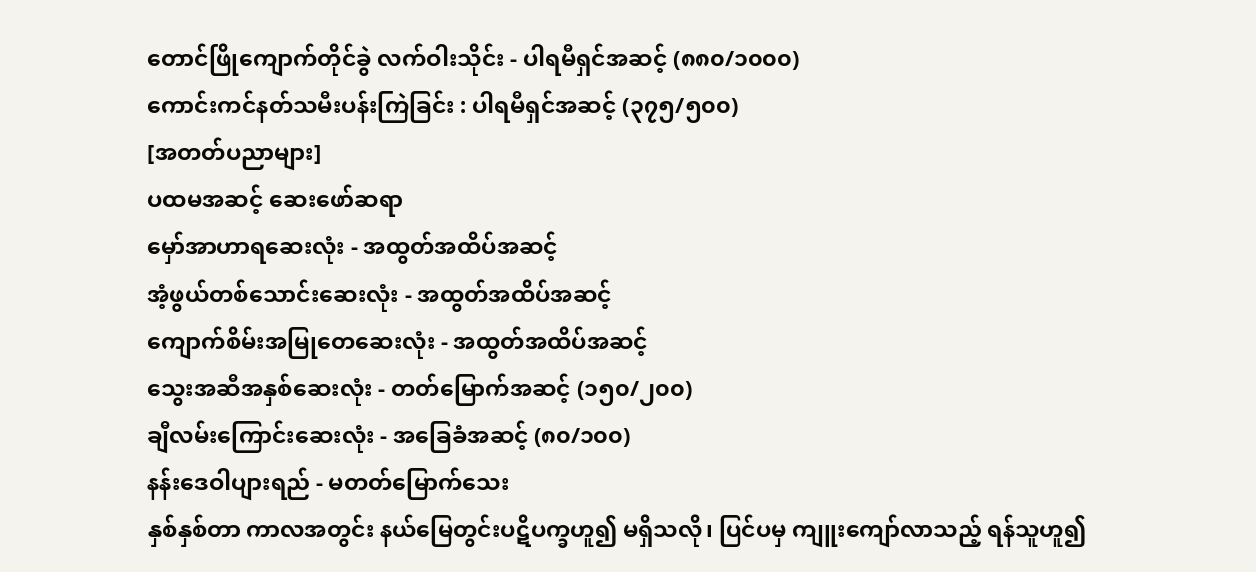တောင်ဖြိုကျောက်တိုင်ခွဲ လက်ဝါးသိုင်း - ပါရမီရှင်အဆင့် (၈၈၀/၁၀၀၀)
ကောင်းကင်နတ်သမီးပန်းကြဲခြင်း : ပါရမီရှင်အဆင့် (၃၇၅/၅၀၀)
[အတတ်ပညာများ]
ပထမအဆင့် ဆေးဖော်ဆရာ
မှော်အာဟာရဆေးလုံး - အထွတ်အထိပ်အဆင့်
အံ့ဖွယ်တစ်သောင်းဆေးလုံး - အထွတ်အထိပ်အဆင့်
ကျောက်စိမ်းအမြုတေဆေးလုံး - အထွတ်အထိပ်အဆင့်
သွေးအဆီအနှစ်ဆေးလုံး - တတ်မြောက်အဆင့် (၁၅၀/၂၀၀)
ချီလမ်းကြောင်းဆေးလုံး - အခြေခံအဆင့် (၈၀/၁၀၀)
နန်းဒေဝါပျားရည် - မတတ်မြောက်သေး
နှစ်နှစ်တာ ကာလအတွင်း နယ်မြေတွင်းပဋိပက္ခဟူ၍ မရှိသလို၊ ပြင်ပမှ ကျူးကျော်လာသည့် ရန်သူဟူ၍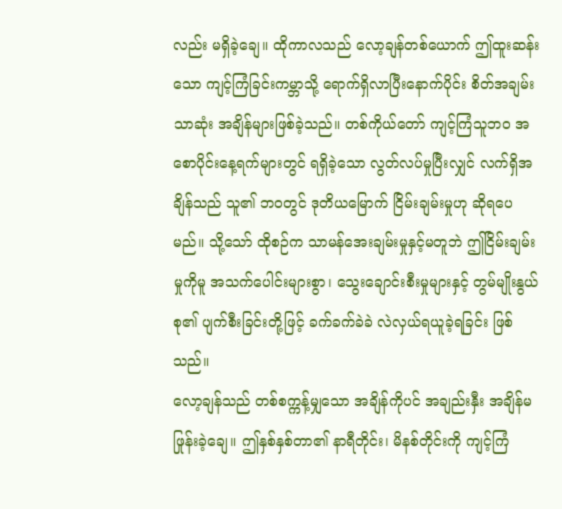လည်း မရှိခဲ့ချေ။ ထိုကာလသည် လော့ချန်တစ်ယောက် ဤထူးဆန်းသော ကျင့်ကြံခြင်းကမ္ဘာသို့ ရောက်ရှိလာပြီးနောက်ပိုင်း စိတ်အချမ်းသာဆုံး အချိန်များဖြစ်ခဲ့သည်။ တစ်ကိုယ်တော် ကျင့်ကြံသူဘဝ အစောပိုင်းနေ့ရက်များတွင် ရရှိခဲ့သော လွတ်လပ်မှုပြီးလျှင် လက်ရှိအချိန်သည် သူ၏ ဘဝတွင် ဒုတိယမြောက် ငြိမ်းချမ်းမှုဟု ဆိုရပေမည်။ သို့သော် ထိုစဉ်က သာမန်အေးချမ်းမှုနှင့်မတူဘဲ ဤငြိမ်းချမ်းမှုကိုမူ အသက်ပေါင်းများစွာ၊ သွေးချောင်းစီးမှုများနှင့် တွမ်မျိုးနွယ်စု၏ ပျက်စီးခြင်းတို့ဖြင့် ခက်ခက်ခဲခဲ လဲလှယ်ရယူခဲ့ရခြင်း ဖြစ်သည်။
လော့ချန်သည် တစ်စက္ကန့်မျှသော အချိန်ကိုပင် အချည်းနှီး အချိန်မဖြုန်းခဲ့ချေ။ ဤနှစ်နှစ်တာ၏ နာရီတိုင်း၊ မိနစ်တိုင်းကို ကျင့်ကြံ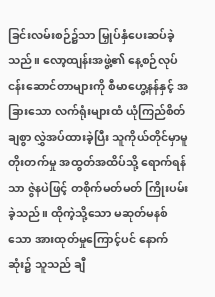ခြင်းလမ်းစဉ်၌သာ မြှုပ်နှံပေးဆပ်ခဲ့သည်။ လော့ထျန်းအဖွဲ့၏ နေ့စဉ်လုပ်ငန်းဆောင်တာများကို စီမာဟွေ့နန်နှင့် အခြားသော လက်ရုံးများထံ ယုံကြည်စိတ်ချစွာ လွှဲအပ်ထားခဲ့ပြီး သူကိုယ်တိုင်မှာမူ တိုးတက်မှု အထွတ်အထိပ်သို့ ရောက်ရန်သာ ဇွဲနပဲဖြင့် တစိုက်မတ်မတ် ကြိုးပမ်းခဲ့သည်။ ထိုကဲ့သို့သော မဆုတ်မနစ်သော အားထုတ်မှုကြောင့်ပင် နောက်ဆုံး၌ သူသည် ချီ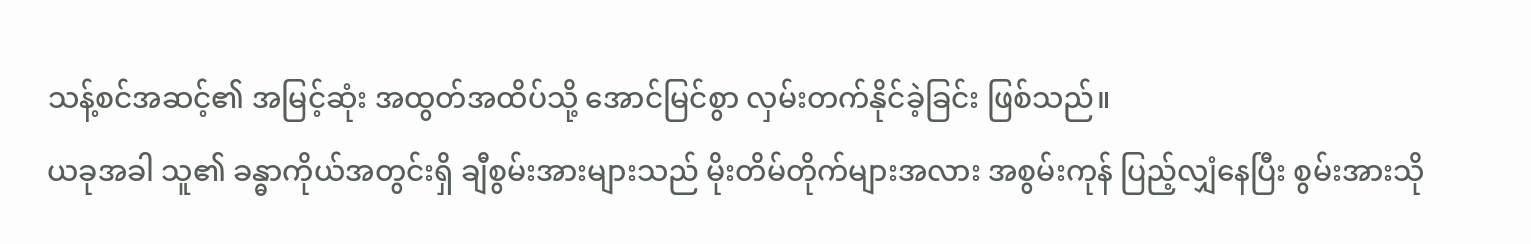သန့်စင်အဆင့်၏ အမြင့်ဆုံး အထွတ်အထိပ်သို့ အောင်မြင်စွာ လှမ်းတက်နိုင်ခဲ့ခြင်း ဖြစ်သည်။
ယခုအခါ သူ၏ ခန္ဓာကိုယ်အတွင်းရှိ ချီစွမ်းအားများသည် မိုးတိမ်တိုက်များအလား အစွမ်းကုန် ပြည့်လျှံနေပြီး စွမ်းအားသို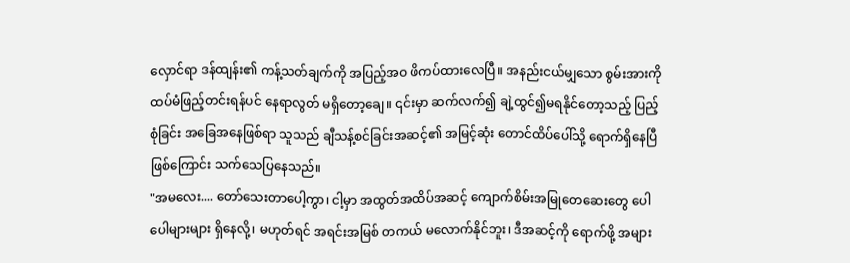လှောင်ရာ ဒန်ထျန်း၏ ကန့်သတ်ချက်ကို အပြည့်အဝ ဖိကပ်ထားလေပြီ။ အနည်းငယ်မျှသော စွမ်းအားကို ထပ်မံဖြည့်တင်းရန်ပင် နေရာလွတ် မရှိတော့ချေ။ ၎င်းမှာ ဆက်လက်၍ ချဲ့ထွင်၍မရနိုင်တော့သည့် ပြည့်စုံခြင်း အခြေအနေဖြစ်ရာ သူသည် ချီသန့်စင်ခြင်းအဆင့်၏ အမြင့်ဆုံး တောင်ထိပ်ပေါ်သို့ ရောက်ရှိနေပြီ ဖြစ်ကြောင်း သက်သေပြနေသည်။
"အမလေး.... တော်သေးတာပေါ့ကွာ၊ ငါ့မှာ အထွတ်အထိပ်အဆင့် ကျောက်စိမ်းအမြုတေဆေးတွေ ပေါပေါများများ ရှိနေလို့၊ မဟုတ်ရင် အရင်းအမြစ် တကယ် မလောက်နိုင်ဘူး၊ ဒီအဆင့်ကို ရောက်ဖို့ အများ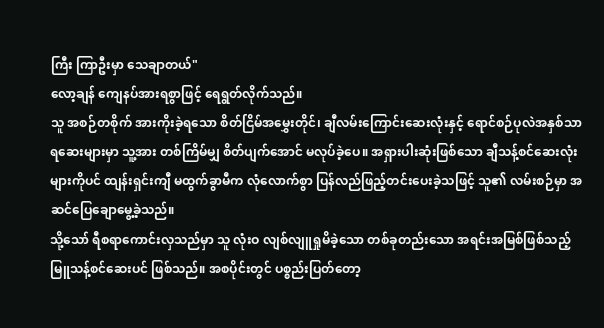ကြီး ကြာဦးမှာ သေချာတယ်"
လော့ချန် ကျေနပ်အားရစွာဖြင့် ရေရွတ်လိုက်သည်။
သူ အစဉ်တစိုက် အားကိုးခဲ့ရသော စိတ်ငြိမ်အမွှေးတိုင်၊ ချီလမ်းကြောင်းဆေးလုံးနှင့် ရောင်စဉ်ပုလဲအနှစ်သာရဆေးများမှာ သူ့အား တစ်ကြိမ်မျှ စိတ်ပျက်အောင် မလုပ်ခဲ့ပေ။ အရှားပါးဆုံးဖြစ်သော ချီသန့်စင်ဆေးလုံးများကိုပင် ထျန်းရှင်းကျီ မထွက်ခွာမီက လုံလောက်စွာ ပြန်လည်ဖြည့်တင်းပေးခဲ့သဖြင့် သူ၏ လမ်းစဉ်မှာ အဆင်ပြေချောမွေ့ခဲ့သည်။
သို့သော် ရီစရာကောင်းလှသည်မှာ သူ လုံးဝ လျစ်လျူရှုမိခဲ့သော တစ်ခုတည်းသော အရင်းအမြစ်ဖြစ်သည့် မြူသန့်စင်ဆေးပင် ဖြစ်သည်။ အစပိုင်းတွင် ပစ္စည်းပြတ်တော့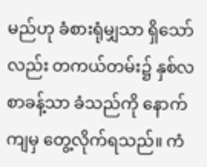မည်ဟု ခံစားရုံမျှသာ ရှိသော်လည်း တကယ်တမ်း၌ နှစ်လစာခန့်သာ ခံသည်ကို နောက်ကျမှ တွေ့လိုက်ရသည်။ ကံ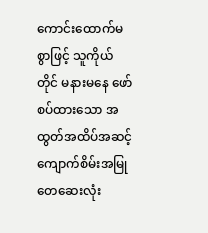ကောင်းထောက်မစွာဖြင့် သူကိုယ်တိုင် မနားမနေ ဖော်စပ်ထားသော အထွတ်အထိပ်အဆင့် ကျောက်စိမ်းအမြုတေဆေးလုံး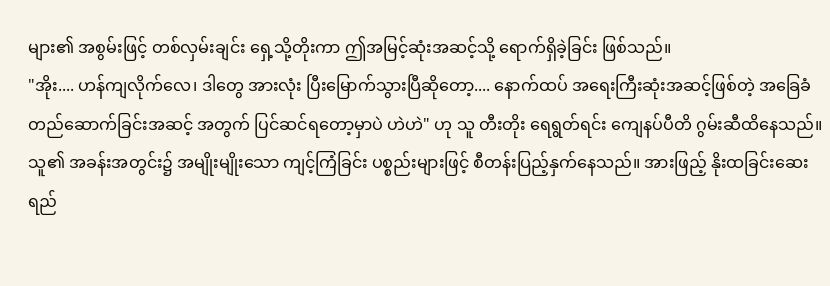များ၏ အစွမ်းဖြင့် တစ်လှမ်းချင်း ရှေ့သို့တိုးကာ ဤအမြင့်ဆုံးအဆင့်သို့ ရောက်ရှိခဲ့ခြင်း ဖြစ်သည်။
"အိုး.... ဟန်ကျလိုက်လေ၊ ဒါတွေ အားလုံး ပြီးမြောက်သွားပြီဆိုတော့.... နောက်ထပ် အရေးကြီးဆုံးအဆင့်ဖြစ်တဲ့ အခြေခံ တည်ဆောက်ခြင်းအဆင့် အတွက် ပြင်ဆင်ရတော့မှာပဲ ဟဲဟဲ" ဟု သူ တီးတိုး ရေရွတ်ရင်း ကျေနပ်ပီတိ ဂွမ်းဆီထိနေသည်။
သူ၏ အခန်းအတွင်း၌ အမျိုးမျိုးသော ကျင့်ကြံခြင်း ပစ္စည်းများဖြင့် စီတန်းပြည့်နှက်နေသည်။ အားဖြည့် နိုးထခြင်းဆေးရည်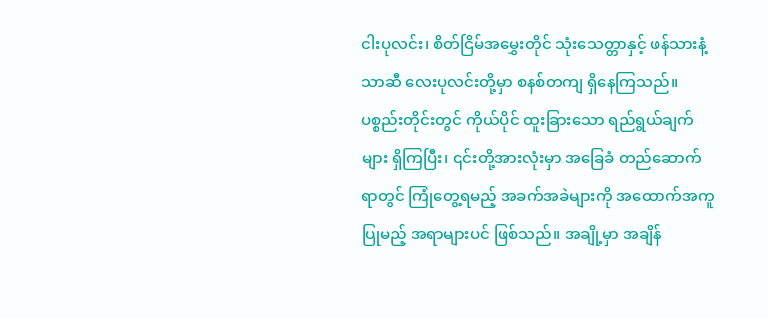ငါးပုလင်း၊ စိတ်ငြိမ်အမွှေးတိုင် သုံးသေတ္တာနှင့် ဖန်သားနံ့သာဆီ လေးပုလင်းတို့မှာ စနစ်တကျ ရှိနေကြသည်။ ပစ္စည်းတိုင်းတွင် ကိုယ်ပိုင် ထူးခြားသော ရည်ရွယ်ချက်များ ရှိကြပြီး၊ ၎င်းတို့အားလုံးမှာ အခြေခံ တည်ဆောက်ရာတွင် ကြုံတွေ့ရမည့် အခက်အခဲများကို အထောက်အကူပြုမည့် အရာများပင် ဖြစ်သည်။ အချို့မှာ အချိန်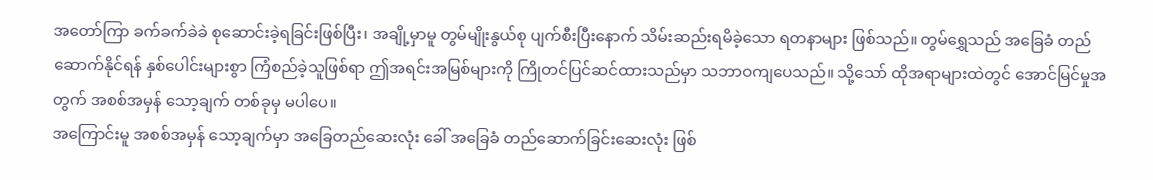အတော်ကြာ ခက်ခက်ခဲခဲ စုဆောင်းခဲ့ရခြင်းဖြစ်ပြီး၊ အချို့မှာမူ တွမ်မျိုးနွယ်စု ပျက်စီးပြီးနောက် သိမ်းဆည်းရမိခဲ့သော ရတနာများ ဖြစ်သည်။ တွမ်ရွှေသည် အခြေခံ တည်ဆောက်နိုင်ရန် နှစ်ပေါင်းများစွာ ကြံစည်ခဲ့သူဖြစ်ရာ ဤအရင်းအမြစ်များကို ကြိုတင်ပြင်ဆင်ထားသည်မှာ သဘာဝကျပေသည်။ သို့သော် ထိုအရာများထဲတွင် အောင်မြင်မှုအတွက် အစစ်အမှန် သော့ချက် တစ်ခုမှ မပါပေ။
အကြောင်းမူ အစစ်အမှန် သော့ချက်မှာ အခြေတည်ဆေးလုံး ခေါ် အခြေခံ တည်ဆောက်ခြင်းဆေးလုံး ဖြစ်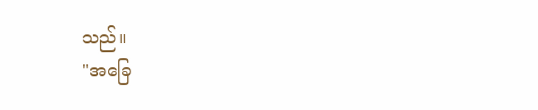သည်။
"အခြေ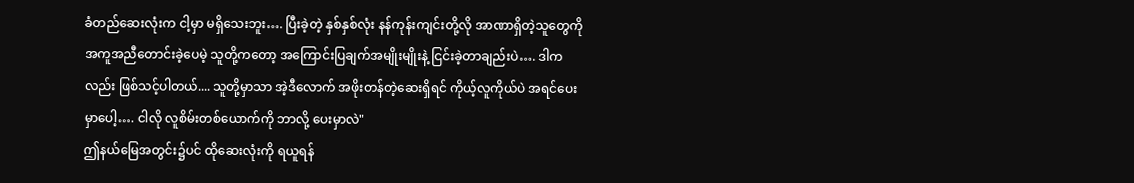ခံတည်ဆေးလုံးက ငါ့မှာ မရှိသေးဘူး…. ပြီးခဲ့တဲ့ နှစ်နှစ်လုံး နန်ကုန်းကျင်းတို့လို အာဏာရှိတဲ့သူတွေကို အကူအညီတောင်းခဲ့ပေမဲ့ သူတို့ကတော့ အကြောင်းပြချက်အမျိုးမျိုးနဲ့ ငြင်းခဲ့တာချည်းပဲ…. ဒါကလည်း ဖြစ်သင့်ပါတယ်.... သူတို့မှာသာ အဲ့ဒီလောက် အဖိုးတန်တဲ့ဆေးရှိရင် ကိုယ့်လူကိုယ်ပဲ အရင်ပေးမှာပေါ့…. ငါလို လူစိမ်းတစ်ယောက်ကို ဘာလို့ ပေးမှာလဲ"
ဤနယ်မြေအတွင်း၌ပင် ထိုဆေးလုံးကို ရယူရန်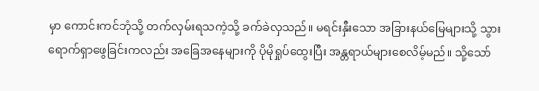မှာ ကောင်းကင်ဘုံသို့ တက်လှမ်းရသကဲ့သို့ ခက်ခဲလှသည်။ မရင်းနှီးသော အခြားနယ်မြေများသို့ သွားရောက်ရှာဖွေခြင်းကလည်း အခြေအနေများကို ပိုမိုရှုပ်ထွေးပြီး အန္တရာယ်များစေလိမ့်မည်။ သို့သော်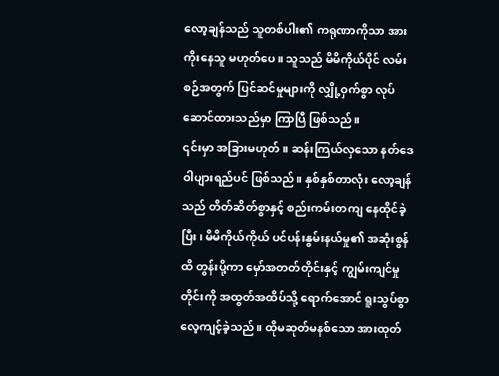လော့ချန်သည် သူတစ်ပါး၏ ကရုဏာကိုသာ အားကိုးနေသူ မဟုတ်ပေ။ သူသည် မိမိကိုယ်ပိုင် လမ်းစဉ်အတွက် ပြင်ဆင်မှုများကို လျှို့ဝှက်စွာ လုပ်ဆောင်ထားသည်မှာ ကြာပြီ ဖြစ်သည်။
၎င်းမှာ အခြားမဟုတ်။ ဆန်းကြယ်လှသော နတ်ဒေဝါပျားရည်ပင် ဖြစ်သည်။ နှစ်နှစ်တာလုံး လော့ချန်သည် တိတ်ဆိတ်စွာနှင့် စည်းကမ်းတကျ နေထိုင်ခဲ့ပြီး၊ မိမိကိုယ်ကိုယ် ပင်ပန်းနွမ်းနယ်မှု၏ အဆုံးစွန်ထိ တွန်းပို့ကာ မှော်အတတ်တိုင်းနှင့် ကျွမ်းကျင်မှုတိုင်းကို အထွတ်အထိပ်သို့ ရောက်အောင် ရူးသွပ်စွာ လေ့ကျင့်ခဲ့သည်။ ထိုမဆုတ်မနစ်သော အားထုတ်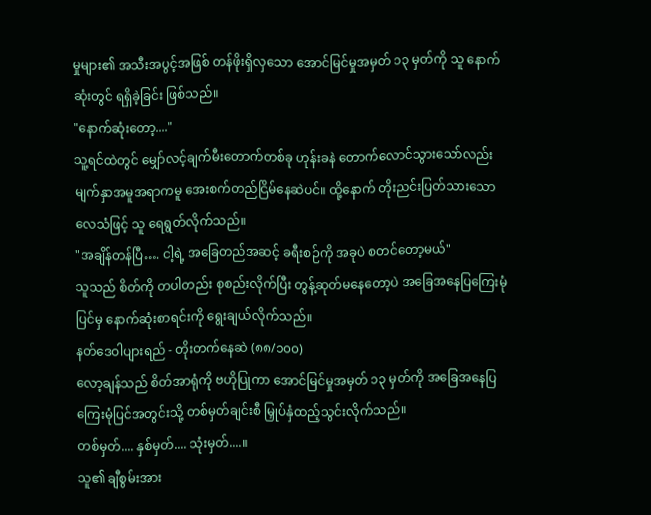မှုများ၏ အသီးအပွင့်အဖြစ် တန်ဖိုးရှိလှသော အောင်မြင်မှုအမှတ် ၁၃ မှတ်ကို သူ နောက်ဆုံးတွင် ရရှိခဲ့ခြင်း ဖြစ်သည်။
"နောက်ဆုံးတော့...."
သူ့ရင်ထဲတွင် မျှော်လင့်ချက်မီးတောက်တစ်ခု ဟုန်းခနဲ တောက်လောင်သွားသော်လည်း မျက်နှာအမူအရာကမူ အေးစက်တည်ငြိမ်နေဆဲပင်။ ထို့နောက် တိုးညင်းပြတ်သားသော လေသံဖြင့် သူ ရေရွတ်လိုက်သည်။
"အချိန်တန်ပြီ…. ငါ့ရဲ့ အခြေတည်အဆင့် ခရီးစဉ်ကို အခုပဲ စတင်တော့မယ်"
သူသည် စိတ်ကို တပါတည်း စုစည်းလိုက်ပြီး တွန့်ဆုတ်မနေတော့ပဲ အခြေအနေပြကြေးမုံပြင်မှ နောက်ဆုံးစာရင်းကို ရွေးချယ်လိုက်သည်။
နတ်ဒေဝါပျားရည် - တိုးတက်နေဆဲ (၈၈/၁၀၀)
လော့ချန်သည် စိတ်အာရုံကို ဗဟိုပြုကာ အောင်မြင်မှုအမှတ် ၁၃ မှတ်ကို အခြေအနေပြကြေးမုံပြင်အတွင်းသို့ တစ်မှတ်ချင်းစီ မြှုပ်နှံထည့်သွင်းလိုက်သည်။
တစ်မှတ်.... နှစ်မှတ်.... သုံးမှတ်....။
သူ၏ ချီစွမ်းအား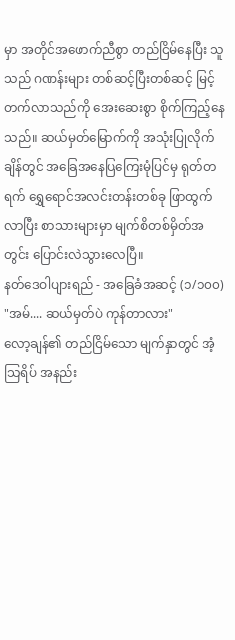မှာ အတိုင်အဖောက်ညီစွာ တည်ငြိမ်နေပြီး သူသည် ဂဏန်းများ တစ်ဆင့်ပြီးတစ်ဆင့် မြင့်တက်လာသည်ကို အေးဆေးစွာ စိုက်ကြည့်နေသည်။ ဆယ်မှတ်မြောက်ကို အသုံးပြုလိုက်ချိန်တွင် အခြေအနေပြကြေးမုံပြင်မှ ရုတ်တရက် ရွှေရောင်အလင်းတန်းတစ်ခု ဖြာထွက်လာပြီး စာသားများမှာ မျက်စိတစ်မှိတ်အတွင်း ပြောင်းလဲသွားလေပြီ။
နတ်ဒေဝါပျားရည် - အခြေခံအဆင့် (၁/၁၀၀)
"အမ်.... ဆယ်မှတ်ပဲ ကုန်တာလား"
လော့ချန်၏ တည်ငြိမ်သော မျက်နှာတွင် အံ့သြရိပ် အနည်း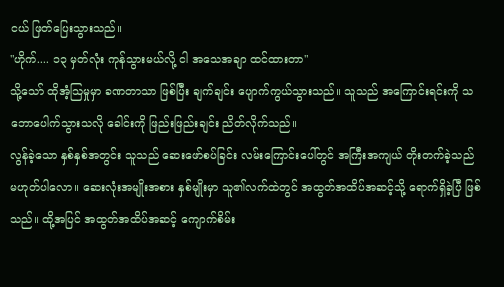ငယ် ဖြတ်ပြေးသွားသည်။
"ဟိုက်.... ၁၃ မှတ်လုံး ကုန်သွားမယ်လို့ ငါ အသေအချာ ထင်ထားတာ"
သို့သော် ထိုအံ့သြမှုမှာ ခဏတာသာ ဖြစ်ပြီး ချက်ချင်း ပျောက်ကွယ်သွားသည်။ သူသည် အကြောင်းရင်းကို သဘောပေါက်သွားသလို ခေါင်းကို ဖြည်းဖြည်းချင်း ညိတ်လိုက်သည်။
လွန်ခဲ့သော နှစ်နှစ်အတွင်း သူသည် ဆေးဖော်စပ်ခြင်း လမ်းကြောင်းပေါ်တွင် အကြီးအကျယ် တိုးတက်ခဲ့သည် မဟုတ်ပါလော။ ဆေးလုံးအမျိုးအစား နှစ်မျိုးမှာ သူ၏လက်ထဲတွင် အထွတ်အထိပ်အဆင့်သို့ ရောက်ရှိခဲ့ပြီ ဖြစ်သည်။ ထို့အပြင် အထွတ်အထိပ်အဆင့် ကျောက်စိမ်း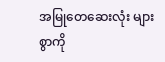အမြုတေဆေးလုံး များစွာကို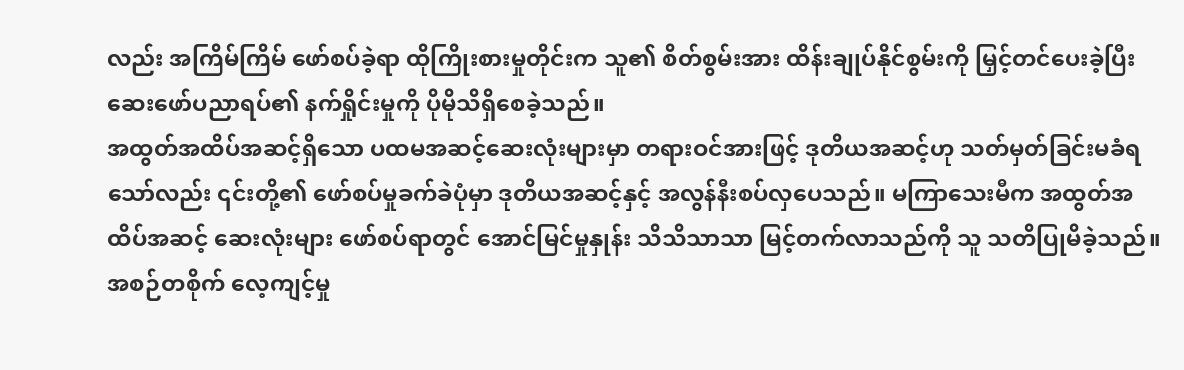လည်း အကြိမ်ကြိမ် ဖော်စပ်ခဲ့ရာ ထိုကြိုးစားမှုတိုင်းက သူ၏ စိတ်စွမ်းအား ထိန်းချုပ်နိုင်စွမ်းကို မြှင့်တင်ပေးခဲ့ပြီး ဆေးဖော်ပညာရပ်၏ နက်ရှိုင်းမှုကို ပိုမိုသိရှိစေခဲ့သည်။
အထွတ်အထိပ်အဆင့်ရှိသော ပထမအဆင့်ဆေးလုံးများမှာ တရားဝင်အားဖြင့် ဒုတိယအဆင့်ဟု သတ်မှတ်ခြင်းမခံရသော်လည်း ၎င်းတို့၏ ဖော်စပ်မှုခက်ခဲပုံမှာ ဒုတိယအဆင့်နှင့် အလွန်နီးစပ်လှပေသည်။ မကြာသေးမီက အထွတ်အထိပ်အဆင့် ဆေးလုံးများ ဖော်စပ်ရာတွင် အောင်မြင်မှုနှုန်း သိသိသာသာ မြင့်တက်လာသည်ကို သူ သတိပြုမိခဲ့သည်။ အစဉ်တစိုက် လေ့ကျင့်မှု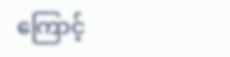ကြောင့်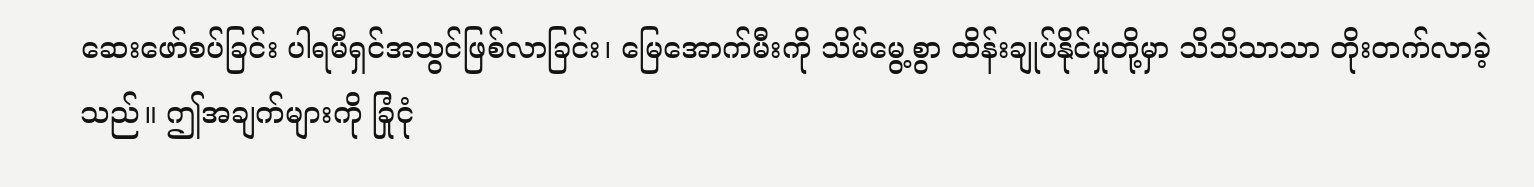ဆေးဖော်စပ်ခြင်း ပါရမီရှင်အသွင်ဖြစ်လာခြင်း၊ မြေအောက်မီးကို သိမ်မွေ့စွာ ထိန်းချုပ်နိုင်မှုတို့မှာ သိသိသာသာ တိုးတက်လာခဲ့သည်။ ဤအချက်များကို ခြုံငုံ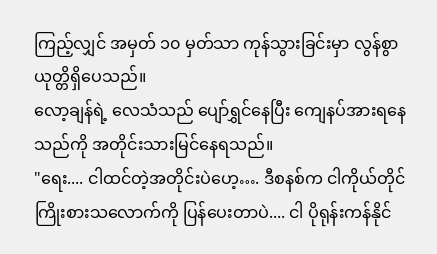ကြည့်လျှင် အမှတ် ၁၀ မှတ်သာ ကုန်သွားခြင်းမှာ လွန်စွာ ယုတ္တိရှိပေသည်။
လော့ချန်ရဲ့ လေသံသည် ပျော်ရွှင်နေပြီး ကျေနပ်အားရနေသည်ကို အတိုင်းသားမြင်နေရသည်။
"ရေး.... ငါထင်တဲ့အတိုင်းပဲဟေ့…. ဒီစနစ်က ငါကိုယ်တိုင် ကြိုးစားသလောက်ကို ပြန်ပေးတာပဲ.... ငါ ပိုရုန်းကန်နိုင်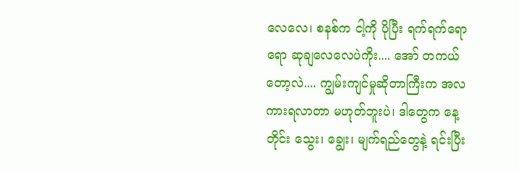လေလေ၊ စနစ်က ငါ့ကို ပိုပြီး ရက်ရက်ရောရော ဆုချလေလေပဲကိုး.... အော် တကယ်တော့လဲ.... ကျွမ်းကျင်မှုဆိုတာကြီးက အလကားရလာတာ မဟုတ်ဘူးပဲ၊ ဒါတွေက နေ့တိုင်း သွေး၊ ချွေး၊ မျက်ရည်တွေနဲ့ ရင်းပြီး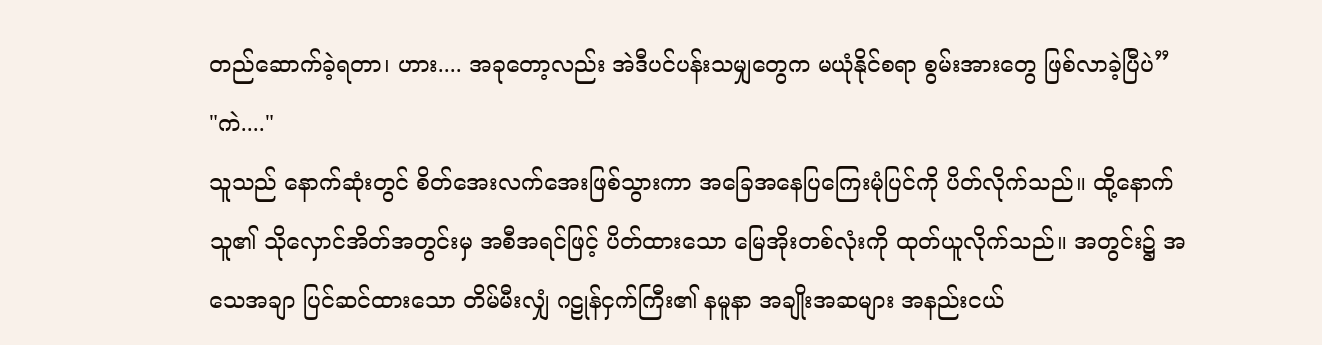တည်ဆောက်ခဲ့ရတာ၊ ဟား.... အခုတော့လည်း အဲဒီပင်ပန်းသမျှတွေက မယုံနိုင်စရာ စွမ်းအားတွေ ဖြစ်လာခဲ့ပြီပဲ”
"ကဲ...."
သူသည် နောက်ဆုံးတွင် စိတ်အေးလက်အေးဖြစ်သွားကာ အခြေအနေပြကြေးမုံပြင်ကို ပိတ်လိုက်သည်။ ထို့နောက် သူ၏ သိုလှောင်အိတ်အတွင်းမှ အစီအရင်ဖြင့် ပိတ်ထားသော မြေအိုးတစ်လုံးကို ထုတ်ယူလိုက်သည်။ အတွင်း၌ အသေအချာ ပြင်ဆင်ထားသော တိမ်မီးလျှံ ဂဠုန်ငှက်ကြီး၏ နမူနာ အချိုးအဆများ အနည်းငယ်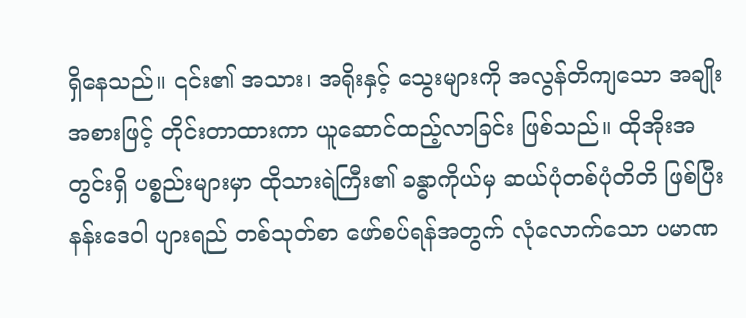ရှိနေသည်။ ၎င်း၏ အသား၊ အရိုးနှင့် သွေးများကို အလွန်တိကျသော အချိုးအစားဖြင့် တိုင်းတာထားကာ ယူဆောင်ထည့်လာခြင်း ဖြစ်သည်။ ထိုအိုးအတွင်းရှိ ပစ္စည်းများမှာ ထိုသားရဲကြီး၏ ခန္ဓာကိုယ်မှ ဆယ်ပုံတစ်ပုံတိတိ ဖြစ်ပြီး နန်းဒေဝါ ပျားရည် တစ်သုတ်စာ ဖော်စပ်ရန်အတွက် လုံလောက်သော ပမာဏ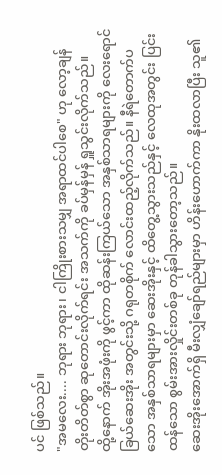ပင် ဖြစ်သည်။
"အမလေး.... ဘုရား ဘုရား၊ ငါကြိုးစားသမျှ အရာထင်ပါစေ" ဟု လော့ချန် တိုးတိတ်စွာ ဆုတောင်းလိုက်ရင်း အသက်ကို ခပ်မှန်မှန် ရှူသွင်းလိုက်သည်။
ထို့နောက် အိုးအဖုံးကို ဖွင့်ကာ ထိုဆန်းကြယ်သော အနှစ်သာရများကို လေးရောင်ခြယ်ဆေးအိုး အတွင်းသို့ ဂရုတစိုက် လောင်းထည့်လိုက်သည်။ နီရဲတောက်ပသော အနှစ်သာရများမှာ ဆေးအိုးနှင့် ထိတွေ့သွားသည်နှင့် လေထုအတွင်း ပြင်းထန်သော စွမ်းအားလှိုင်းတစ်ခု တုန်ခါသွားတော့သည်။
ဆေးအိုးအောက်ရှိ မီးလျှံချော်ရည်များမှာ ဟိန်းဟောက်ကာ နိုးထလာပြီး သူ၏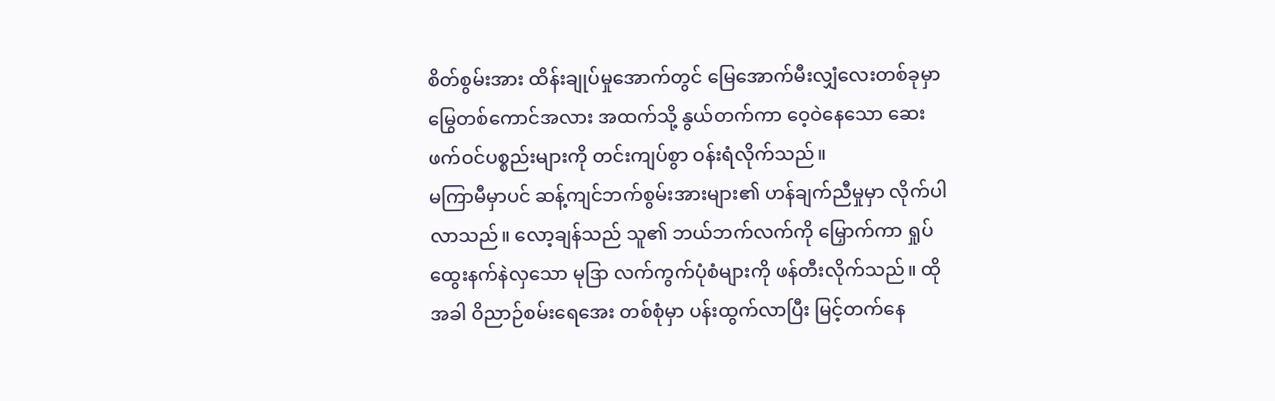စိတ်စွမ်းအား ထိန်းချုပ်မှုအောက်တွင် မြေအောက်မီးလျှံလေးတစ်ခုမှာ မြွေတစ်ကောင်အလား အထက်သို့ နွယ်တက်ကာ ဝေ့ဝဲနေသော ဆေးဖက်ဝင်ပစ္စည်းများကို တင်းကျပ်စွာ ဝန်းရံလိုက်သည်။
မကြာမီမှာပင် ဆန့်ကျင်ဘက်စွမ်းအားများ၏ ဟန်ချက်ညီမှုမှာ လိုက်ပါလာသည်။ လော့ချန်သည် သူ၏ ဘယ်ဘက်လက်ကို မြှောက်ကာ ရှုပ်ထွေးနက်နဲလှသော မုဒြာ လက်ကွက်ပုံစံများကို ဖန်တီးလိုက်သည်။ ထိုအခါ ဝိညာဉ်စမ်းရေအေး တစ်စုံမှာ ပန်းထွက်လာပြီး မြင့်တက်နေ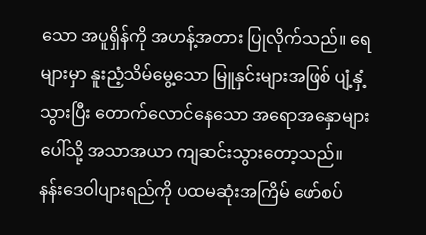သော အပူရှိန်ကို အဟန့်အတား ပြုလိုက်သည်။ ရေများမှာ နူးညံ့သိမ်မွေ့သော မြူနှင်းများအဖြစ် ပျံ့နှံ့သွားပြီး တောက်လောင်နေသော အရောအနှောများပေါ်သို့ အသာအယာ ကျဆင်းသွားတော့သည်။
နန်းဒေဝါပျားရည်ကို ပထမဆုံးအကြိမ် ဖော်စပ်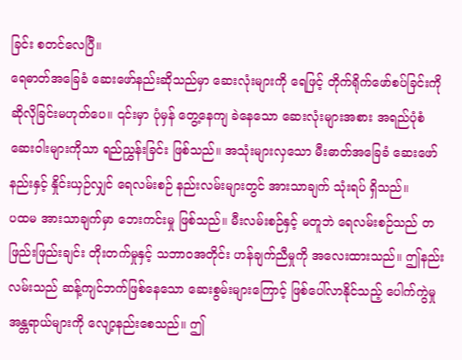ခြင်း စတင်လေပြီ။
ရေဓာတ်အခြေခံ ဆေးဖော်နည်းဆိုသည်မှာ ဆေးလုံးများကို ရေဖြင့် တိုက်ရိုက်ဖော်စပ်ခြင်းကို ဆိုလိုခြင်းမဟုတ်ပေ။ ၎င်းမှာ ပုံမှန် တွေ့နေကျ ခဲနေသော ဆေးလုံးများအစား အရည်ပုံစံ ဆေးဝါးများကိုသာ ရည်ညွှန်းခြင်း ဖြစ်သည်။ အသုံးများလှသော မီးဓာတ်အခြေခံ ဆေးဖော်နည်းနှင့် နှိုင်းယှဉ်လျှင် ရေလမ်းစဉ် နည်းလမ်းများတွင် အားသာချက် သုံးရပ် ရှိသည်။
ပထမ အားသာချက်မှာ ဘေးကင်းမှု ဖြစ်သည်။ မီးလမ်းစဉ်နှင့် မတူဘဲ ရေလမ်းစဉ်သည် တဖြည်းဖြည်းချင်း တိုးတက်မှုနှင့် သဘာဝအတိုင်း ဟန်ချက်ညီမှုကို အလေးထားသည်။ ဤနည်းလမ်းသည် ဆန့်ကျင်ဘက်ဖြစ်နေသော ဆေးစွမ်းများကြောင့် ဖြစ်ပေါ်လာနိုင်သည့် ပေါက်ကွဲမှု အန္တရာယ်များကို လျော့နည်းစေသည်။ ဤ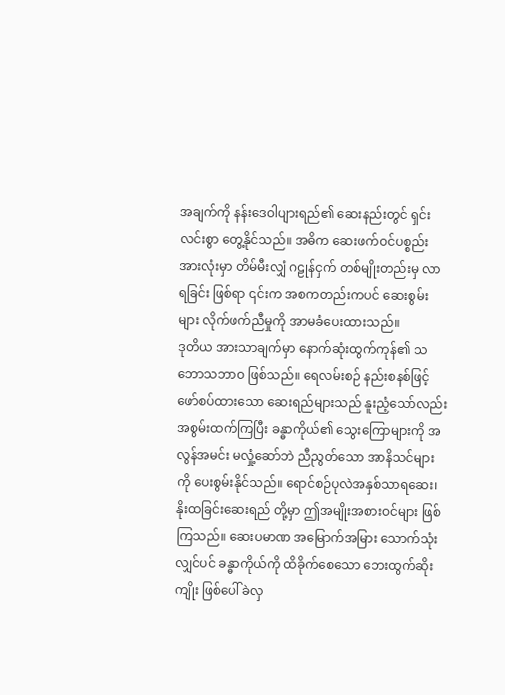အချက်ကို နန်းဒေဝါပျားရည်၏ ဆေးနည်းတွင် ရှင်းလင်းစွာ တွေ့နိုင်သည်။ အဓိက ဆေးဖက်ဝင်ပစ္စည်း အားလုံးမှာ တိမ်မီးလျှံ ဂဠုန်ငှက် တစ်မျိုးတည်းမှ လာရခြင်း ဖြစ်ရာ ၎င်းက အစကတည်းကပင် ဆေးစွမ်းများ လိုက်ဖက်ညီမှုကို အာမခံပေးထားသည်။
ဒုတိယ အားသာချက်မှာ နောက်ဆုံးထွက်ကုန်၏ သဘောသဘာဝ ဖြစ်သည်။ ရေလမ်းစဉ် နည်းစနစ်ဖြင့် ဖော်စပ်ထားသော ဆေးရည်များသည် နူးညံ့သော်လည်း အစွမ်းထက်ကြပြီး ခန္ဓာကိုယ်၏ သွေးကြောများကို အလွန်အမင်း မလှုံ့ဆော်ဘဲ ညီညွတ်သော အာနိသင်များကို ပေးစွမ်းနိုင်သည်။ ရောင်စဉ်ပုလဲအနှစ်သာရဆေး၊ နိုးထခြင်းဆေးရည် တို့မှာ ဤအမျိုးအစားဝင်များ ဖြစ်ကြသည်။ ဆေးပမာဏ အမြောက်အမြား သောက်သုံးလျှင်ပင် ခန္ဓာကိုယ်ကို ထိခိုက်စေသော ဘေးထွက်ဆိုးကျိုး ဖြစ်ပေါ်ခဲလှ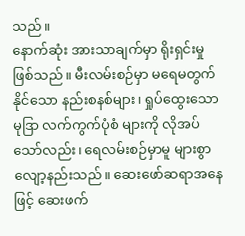သည်။
နောက်ဆုံး အားသာချက်မှာ ရိုးရှင်းမှု ဖြစ်သည်။ မီးလမ်းစဉ်မှာ မရေမတွက်နိုင်သော နည်းစနစ်များ၊ ရှုပ်ထွေးသော မုဒြာ လက်ကွက်ပုံစံ များကို လိုအပ်သော်လည်း၊ ရေလမ်းစဉ်မှာမူ များစွာ လျော့နည်းသည်။ ဆေးဖော်ဆရာအနေဖြင့် ဆေးဖက်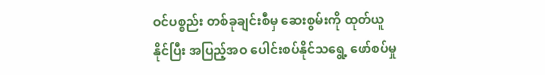ဝင်ပစ္စည်း တစ်ခုချင်းစီမှ ဆေးစွမ်းကို ထုတ်ယူနိုင်ပြီး အပြည့်အဝ ပေါင်းစပ်နိုင်သရွေ့ ဖော်စပ်မှု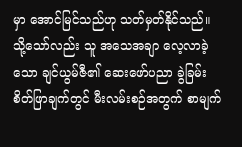မှာ အောင်မြင်သည်ဟု သတ်မှတ်နိုင်သည်။
သို့သော်လည်း သူ အသေအချာ လေ့လာခဲ့သော ချင်ယွမ်ဇီ၏ ဆေးဖော်ပညာ ခွဲခြမ်းစိတ်ဖြာချက်တွင် မီးလမ်းစဉ်အတွက် စာမျက်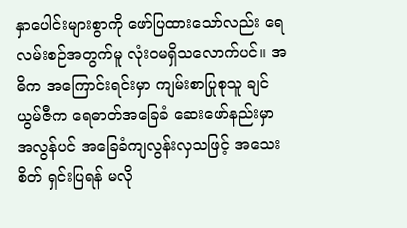နှာပေါင်းများစွာကို ဖော်ပြထားသော်လည်း ရေလမ်းစဉ်အတွက်မူ လုံးဝမရှိသလောက်ပင်။ အဓိက အကြောင်းရင်းမှာ ကျမ်းစာပြုစုသူ ချင်ယွမ်ဇီက ရေဓာတ်အခြေခံ ဆေးဖော်နည်းမှာ အလွန်ပင် အခြေခံကျလွန်းလှသဖြင့် အသေးစိတ် ရှင်းပြရန် မလို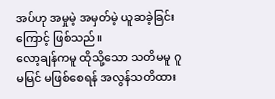အပ်ဟု အမှုမဲ့ အမှတ်မဲ့ ယူဆခဲ့ခြင်းကြောင့် ဖြစ်သည်။
လော့ချန်ကမူ ထိုသို့သော သတိမမူ ဂူမမြင် မဖြစ်စေရန် အလွန်သတိထား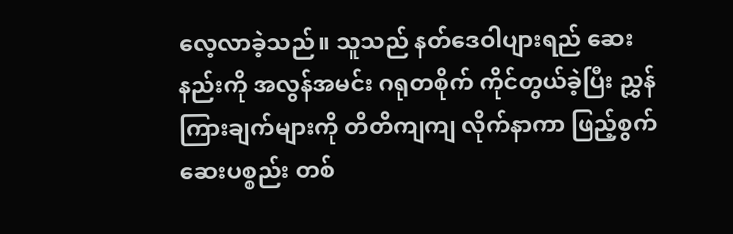လေ့လာခဲ့သည်။ သူသည် နတ်ဒေဝါပျားရည် ဆေးနည်းကို အလွန်အမင်း ဂရုတစိုက် ကိုင်တွယ်ခဲ့ပြီး ညွှန်ကြားချက်များကို တိတိကျကျ လိုက်နာကာ ဖြည့်စွက်ဆေးပစ္စည်း တစ်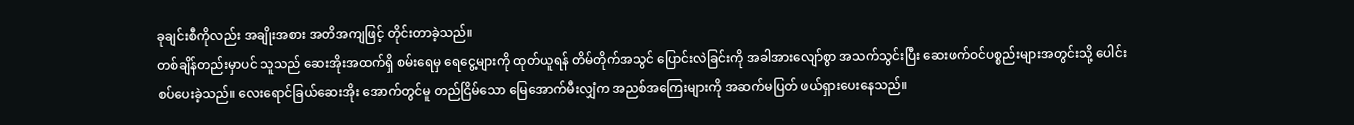ခုချင်းစီကိုလည်း အချိုးအစား အတိအကျဖြင့် တိုင်းတာခဲ့သည်။
တစ်ချိန်တည်းမှာပင် သူသည် ဆေးအိုးအထက်ရှိ စမ်းရေမှ ရေငွေ့များကို ထုတ်ယူရန် တိမ်တိုက်အသွင် ပြောင်းလဲခြင်းကို အခါအားလျော်စွာ အသက်သွင်းပြီး ဆေးဖက်ဝင်ပစ္စည်းများအတွင်းသို့ ပေါင်းစပ်ပေးခဲ့သည်။ လေးရောင်ခြယ်ဆေးအိုး အောက်တွင်မူ တည်ငြိမ်သော မြေအောက်မီးလျှံက အညစ်အကြေးများကို အဆက်မပြတ် ဖယ်ရှားပေးနေသည်။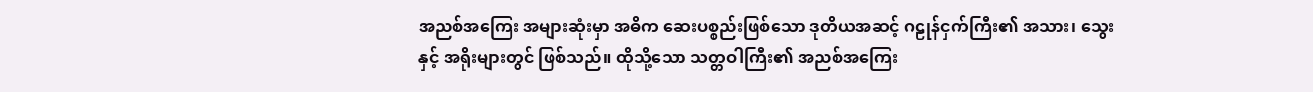အညစ်အကြေး အများဆုံးမှာ အဓိက ဆေးပစ္စည်းဖြစ်သော ဒုတိယအဆင့် ဂဠုန်ငှက်ကြီး၏ အသား၊ သွေးနှင့် အရိုးများတွင် ဖြစ်သည်။ ထိုသို့သော သတ္တဝါကြီး၏ အညစ်အကြေး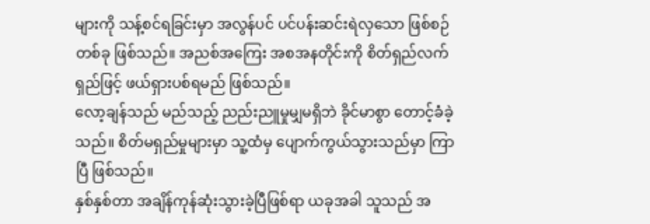များကို သန့်စင်ရခြင်းမှာ အလွန်ပင် ပင်ပန်းဆင်းရဲလှသော ဖြစ်စဉ်တစ်ခု ဖြစ်သည်။ အညစ်အကြေး အစအနတိုင်းကို စိတ်ရှည်လက်ရှည်ဖြင့် ဖယ်ရှားပစ်ရမည် ဖြစ်သည်။
လော့ချန်သည် မည်သည့် ညည်းညူမှုမျှမရှိဘဲ ခိုင်မာစွာ တောင့်ခံခဲ့သည်။ စိတ်မရှည်မှုများမှာ သူ့ထံမှ ပျောက်ကွယ်သွားသည်မှာ ကြာပြီ ဖြစ်သည်။
နှစ်နှစ်တာ အချိန်ကုန်ဆုံးသွားခဲ့ပြီဖြစ်ရာ ယခုအခါ သူသည် အ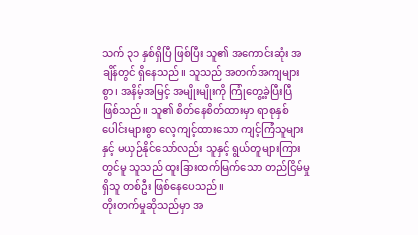သက် ၃၁ နှစ်ရှိပြီ ဖြစ်ပြီး သူ၏ အကောင်းဆုံး အချိန်တွင် ရှိနေသည်။ သူသည် အတက်အကျများစွာ၊ အနိမ့်အမြင့် အမျိုးမျိုးကို ကြုံတွေ့ခဲ့ပြီးပြီ ဖြစ်သည်။ သူ၏ စိတ်နေစိတ်ထားမှာ ရာစုနှစ်ပေါင်းများစွာ လေ့ကျင့်ထားသော ကျင့်ကြံသူများနှင့် မယှဉ်နိုင်သော်လည်း သူနှင့် ရွယ်တူများကြားတွင်မူ သူသည် ထူးခြားထက်မြက်သော တည်ငြိမ်မှုရှိသူ တစ်ဦး ဖြစ်နေပေသည်။
တိုးတက်မှုဆိုသည်မှာ အ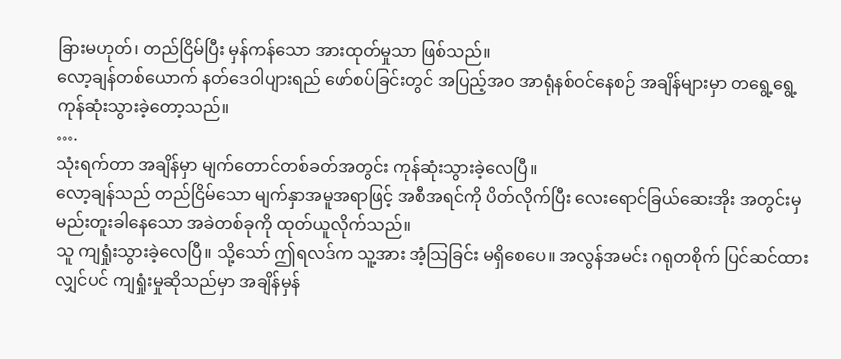ခြားမဟုတ်၊ တည်ငြိမ်ပြီး မှန်ကန်သော အားထုတ်မှုသာ ဖြစ်သည်။
လော့ချန်တစ်ယောက် နတ်ဒေဝါပျားရည် ဖော်စပ်ခြင်းတွင် အပြည့်အဝ အာရုံနစ်ဝင်နေစဉ် အချိန်များမှာ တရွေ့ရွေ့ ကုန်ဆုံးသွားခဲ့တော့သည်။
….
သုံးရက်တာ အချိန်မှာ မျက်တောင်တစ်ခတ်အတွင်း ကုန်ဆုံးသွားခဲ့လေပြီ။
လော့ချန်သည် တည်ငြိမ်သော မျက်နှာအမူအရာဖြင့် အစီအရင်ကို ပိတ်လိုက်ပြီး လေးရောင်ခြယ်ဆေးအိုး အတွင်းမှ မည်းတူးခါနေသော အခဲတစ်ခုကို ထုတ်ယူလိုက်သည်။
သူ ကျရှုံးသွားခဲ့လေပြီ။ သို့သော် ဤရလဒ်က သူ့အား အံ့သြခြင်း မရှိစေပေ။ အလွန်အမင်း ဂရုတစိုက် ပြင်ဆင်ထားလျှင်ပင် ကျရှုံးမှုဆိုသည်မှာ အချိန်မှန်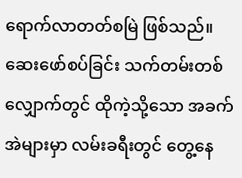ရောက်လာတတ်စမြဲ ဖြစ်သည်။ ဆေးဖော်စပ်ခြင်း သက်တမ်းတစ်လျှောက်တွင် ထိုကဲ့သို့သော အခက်အဲများမှာ လမ်းခရီးတွင် တွေ့နေ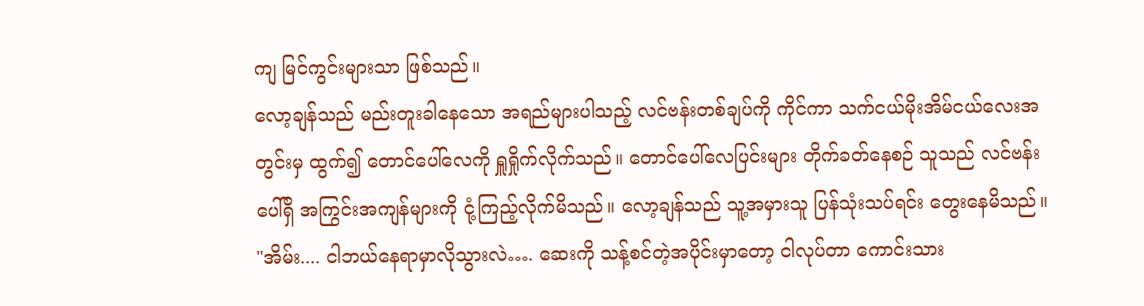ကျ မြင်ကွင်းများသာ ဖြစ်သည်။
လော့ချန်သည် မည်းတူးခါနေသော အရည်များပါသည့် လင်ဗန်းတစ်ချပ်ကို ကိုင်ကာ သက်ငယ်မိုးအိမ်ငယ်လေးအတွင်းမှ ထွက်၍ တောင်ပေါ်လေကို ရှူရှိုက်လိုက်သည်။ တောင်ပေါ်လေပြင်းများ တိုက်ခတ်နေစဉ် သူသည် လင်ဗန်းပေါ်ရှိ အကြွင်းအကျန်များကို ငုံ့ကြည့်လိုက်မိသည်။ လော့ချန်သည် သူ့အမှားသူ ပြန်သုံးသပ်ရင်း တွေးနေမိသည်။
"အိမ်း.... ငါဘယ်နေရာမှာလိုသွားလဲ…. ဆေးကို သန့်စင်တဲ့အပိုင်းမှာတော့ ငါလုပ်တာ ကောင်းသား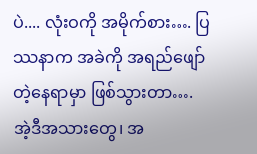ပဲ.... လုံးဝကို အမိုက်စား…. ပြဿနာက အခဲကို အရည်ဖျော်တဲ့နေရာမှာ ဖြစ်သွားတာ…. အဲ့ဒီအသားတွေ၊ အ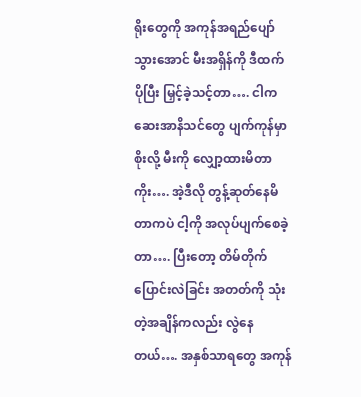ရိုးတွေကို အကုန်အရည်ပျော်သွားအောင် မီးအရှိန်ကို ဒီထက်ပိုပြီး မြှင့်ခဲ့သင့်တာ…. ငါက ဆေးအာနိသင်တွေ ပျက်ကုန်မှာစိုးလို့ မီးကို လျှော့ထားမိတာကိုး…. အဲ့ဒီလို တွန့်ဆုတ်နေမိတာကပဲ ငါ့ကို အလုပ်ပျက်စေခဲ့တာ…. ပြီးတော့ တိမ်တိုက်ပြောင်းလဲခြင်း အတတ်ကို သုံးတဲ့အချိန်ကလည်း လွဲနေတယ်…. အနှစ်သာရတွေ အကုန်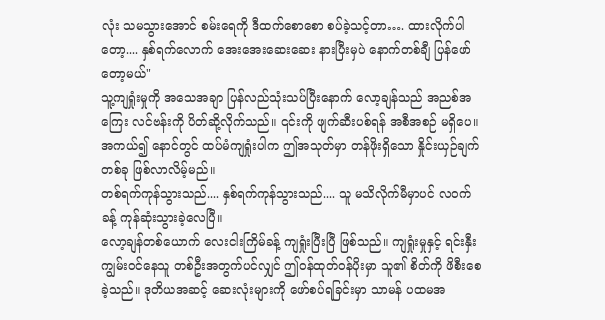လုံး သမသွားအောင် စမ်းရေကို ဒီထက်စောစော စပ်ခဲ့သင့်တာ…. ထားလိုက်ပါတော့.... နှစ်ရက်လောက် အေးအေးဆေးဆေး နားပြီးမှပဲ နောက်တစ်ချီ ပြန်ဖော်တော့မယ်"
သူ့ကျရှုံးမှုကို အသေအချာ ပြန်လည်သုံးသပ်ပြီးနောက် လော့ချန်သည် အညစ်အကြေး လင်ဗန်းကို ပိတ်ဆို့လိုက်သည်။ ၎င်းကို ဖျက်ဆီးပစ်ရန် အစီအစဉ် မရှိပေ။ အကယ်၍ နောင်တွင် ထပ်မံကျရှုံးပါက ဤအသုတ်မှာ တန်ဖိုးရှိသော နှိုင်းယှဉ်ချက်တစ်ခု ဖြစ်လာလိမ့်မည်။
တစ်ရက်ကုန်သွားသည်.... နှစ်ရက်ကုန်သွားသည်.... သူ မသိလိုက်မီမှာပင် လဝက်ခန့် ကုန်ဆုံးသွားခဲ့လေပြီ။
လော့ချန်တစ်ယောက် လေးငါးကြိမ်ခန့် ကျရှုံးပြီးပြီ ဖြစ်သည်။ ကျရှုံးမှုနှင့် ရင်းနှီးကျွမ်းဝင်နေသူ တစ်ဦးအတွက်ပင်လျှင် ဤဝန်ထုတ်ဝန်ပိုးမှာ သူ၏ စိတ်ကို ဖိစီးစေခဲ့သည်။ ဒုတိယအဆင့် ဆေးလုံးများကို ဖော်စပ်ရခြင်းမှာ သာမန် ပထမအ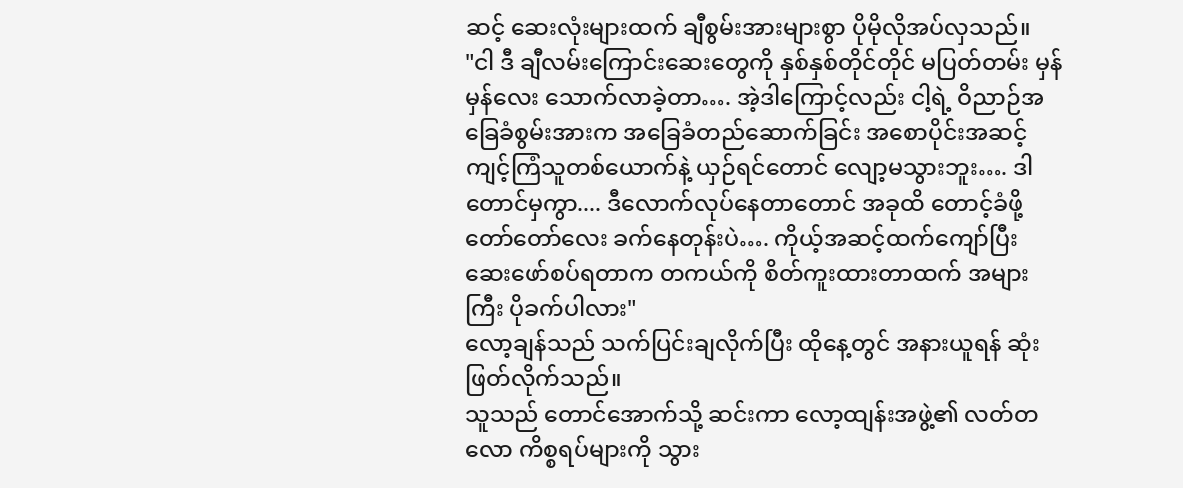ဆင့် ဆေးလုံးများထက် ချီစွမ်းအားများစွာ ပိုမိုလိုအပ်လှသည်။
"ငါ ဒီ ချီလမ်းကြောင်းဆေးတွေကို နှစ်နှစ်တိုင်တိုင် မပြတ်တမ်း မှန်မှန်လေး သောက်လာခဲ့တာ…. အဲ့ဒါကြောင့်လည်း ငါ့ရဲ့ ဝိညာဉ်အခြေခံစွမ်းအားက အခြေခံတည်ဆောက်ခြင်း အစောပိုင်းအဆင့် ကျင့်ကြံသူတစ်ယောက်နဲ့ ယှဉ်ရင်တောင် လျော့မသွားဘူး…. ဒါတောင်မှကွာ.... ဒီလောက်လုပ်နေတာတောင် အခုထိ တောင့်ခံဖို့ တော်တော်လေး ခက်နေတုန်းပဲ…. ကိုယ့်အဆင့်ထက်ကျော်ပြီး ဆေးဖော်စပ်ရတာက တကယ်ကို စိတ်ကူးထားတာထက် အများကြီး ပိုခက်ပါလား"
လော့ချန်သည် သက်ပြင်းချလိုက်ပြီး ထိုနေ့တွင် အနားယူရန် ဆုံးဖြတ်လိုက်သည်။
သူသည် တောင်အောက်သို့ ဆင်းကာ လော့ထျန်းအဖွဲ့၏ လတ်တလော ကိစ္စရပ်များကို သွား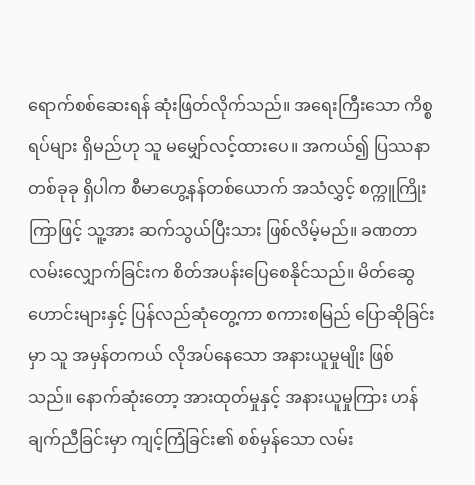ရောက်စစ်ဆေးရန် ဆုံးဖြတ်လိုက်သည်။ အရေးကြီးသော ကိစ္စရပ်များ ရှိမည်ဟု သူ မမျှော်လင့်ထားပေ။ အကယ်၍ ပြဿနာတစ်ခုခု ရှိပါက စီမာဟွေ့နန်တစ်ယောက် အသံလွှင့် စက္ကူကြိုးကြာဖြင့် သူ့အား ဆက်သွယ်ပြီးသား ဖြစ်လိမ့်မည်။ ခဏတာ လမ်းလျှောက်ခြင်းက စိတ်အပန်းပြေစေနိုင်သည်။ မိတ်ဆွေဟောင်းများနှင့် ပြန်လည်ဆုံတွေ့ကာ စကားစမြည် ပြောဆိုခြင်းမှာ သူ အမှန်တကယ် လိုအပ်နေသော အနားယူမှုမျိုး ဖြစ်သည်။ နောက်ဆုံးတော့ အားထုတ်မှုနှင့် အနားယူမှုကြား ဟန်ချက်ညီခြင်းမှာ ကျင့်ကြံခြင်း၏ စစ်မှန်သော လမ်း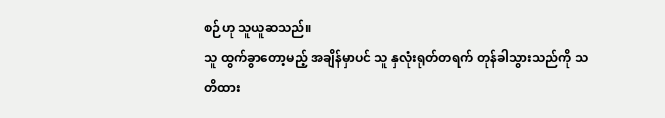စဉ်ဟု သူယူဆသည်။
သူ ထွက်ခွာတော့မည့် အချိန်မှာပင် သူ နှလုံးရုတ်တရက် တုန်ခါသွားသည်ကို သတိထား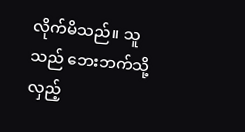လိုက်မိသည်။ သူသည် ဘေးဘက်သို့ လှည့်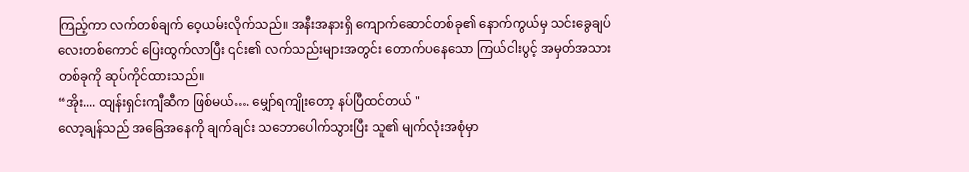ကြည့်ကာ လက်တစ်ချက် ဝေ့ယမ်းလိုက်သည်။ အနီးအနားရှိ ကျောက်ဆောင်တစ်ခု၏ နောက်ကွယ်မှ သင်းခွေချပ်လေးတစ်ကောင် ပြေးထွက်လာပြီး ၎င်း၏ လက်သည်းများအတွင်း တောက်ပနေသော ကြယ်ငါးပွင့် အမှတ်အသားတစ်ခုကို ဆုပ်ကိုင်ထားသည်။
“အိုး.... ထျန်းရှင်းကျီဆီက ဖြစ်မယ်…. မျှော်ရကျိုးတော့ နပ်ပြီထင်တယ် "
လော့ချန်သည် အခြေအနေကို ချက်ချင်း သဘောပေါက်သွားပြီး သူ၏ မျက်လုံးအစုံမှာ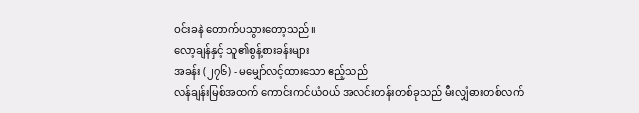ဝင်းခနဲ တောက်ပသွားတော့သည်။
လော့ချန်နှင့် သူ၏စွန့်စားခန်းများ
အခန်း (၂၇၆) - မမျှော်လင့်ထားသော ဧည့်သည်
လန်ချန်းမြစ်အထက် ကောင်းကင်ယံဝယ် အလင်းတန်းတစ်ခုသည် မီးလျှံဓားတစ်လက်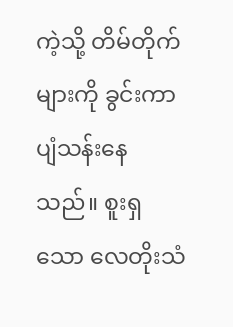ကဲ့သို့ တိမ်တိုက်များကို ခွင်းကာ ပျံသန်းနေသည်။ စူးရှသော လေတိုးသံ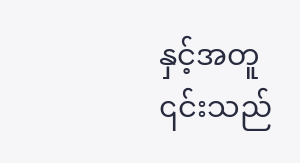နှင့်အတူ ၎င်းသည်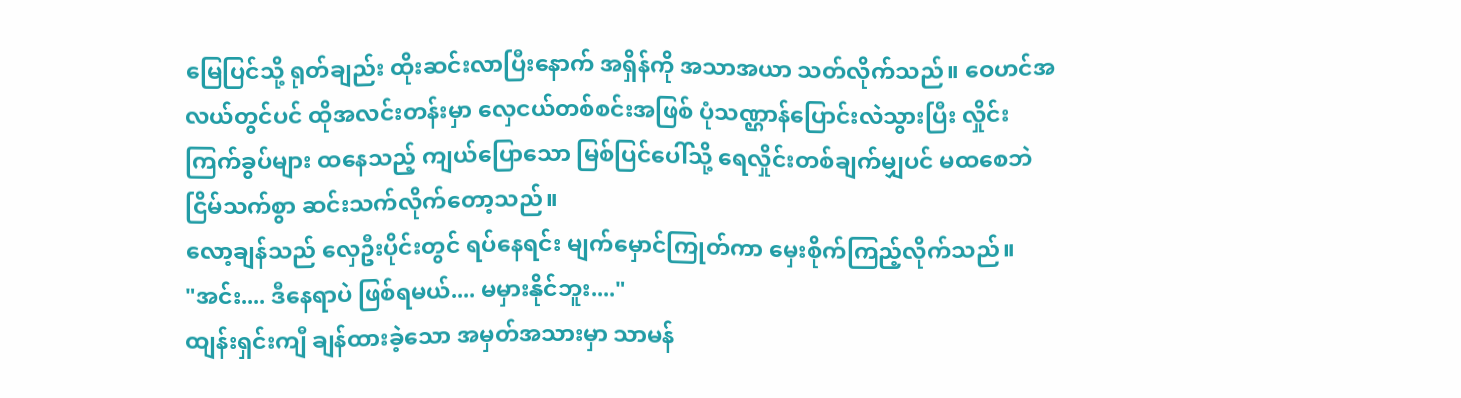မြေပြင်သို့ ရုတ်ချည်း ထိုးဆင်းလာပြီးနောက် အရှိန်ကို အသာအယာ သတ်လိုက်သည်။ ဝေဟင်အလယ်တွင်ပင် ထိုအလင်းတန်းမှာ လှေငယ်တစ်စင်းအဖြစ် ပုံသဏ္ဌာန်ပြောင်းလဲသွားပြီး လှိုင်းကြက်ခွပ်များ ထနေသည့် ကျယ်ပြောသော မြစ်ပြင်ပေါ်သို့ ရေလှိုင်းတစ်ချက်မျှပင် မထစေဘဲ ငြိမ်သက်စွာ ဆင်းသက်လိုက်တော့သည်။
လော့ချန်သည် လှေဦးပိုင်းတွင် ရပ်နေရင်း မျက်မှောင်ကြုတ်ကာ မှေးစိုက်ကြည့်လိုက်သည်။
"အင်း.... ဒီနေရာပဲ ဖြစ်ရမယ်.... မမှားနိုင်ဘူး...."
ထျန်းရှင်းကျီ ချန်ထားခဲ့သော အမှတ်အသားမှာ သာမန်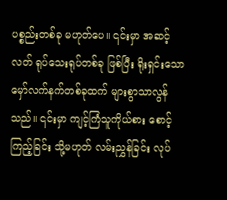ပစ္စည်းတစ်ခု မဟုတ်ပေ။ ၎င်းမှာ အဆင့်လတ် ရုပ်သေးရုပ်တစ်ခု ဖြစ်ပြီး ရိုးရှင်းသော မှော်လက်နက်တစ်ခုထက် များစွာသာလွန်သည်။ ၎င်းမှာ ကျင့်ကြံသူကိုယ်စား စောင့်ကြည့်ခြင်း သို့မဟုတ် လမ်းညွှန်ခြင်း လုပ်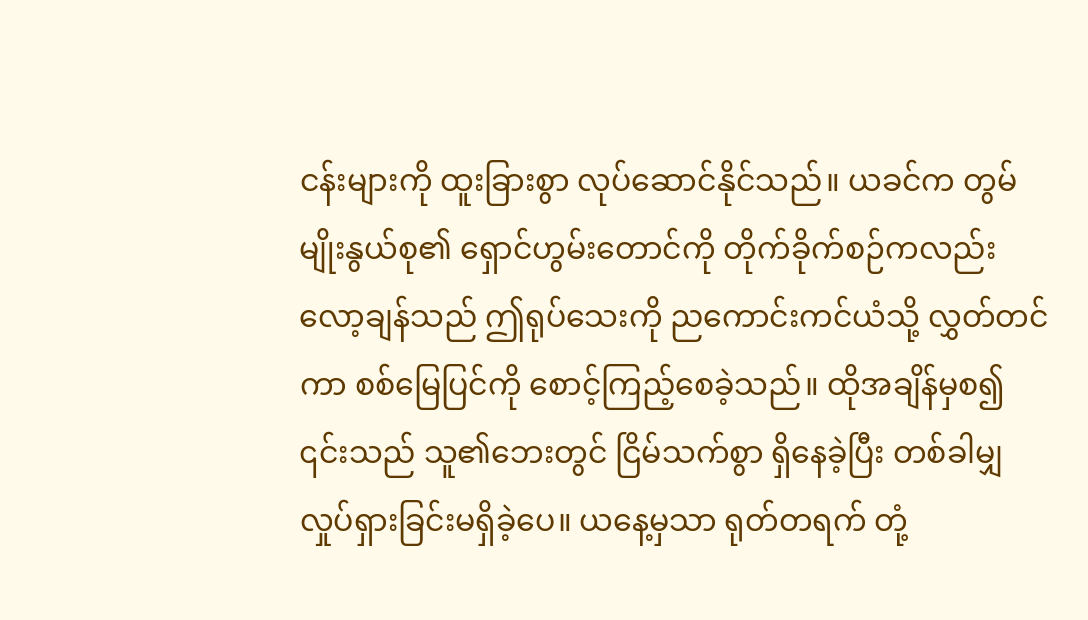ငန်းများကို ထူးခြားစွာ လုပ်ဆောင်နိုင်သည်။ ယခင်က တွမ်မျိုးနွယ်စု၏ ရှောင်ဟွမ်းတောင်ကို တိုက်ခိုက်စဉ်ကလည်း လော့ချန်သည် ဤရုပ်သေးကို ညကောင်းကင်ယံသို့ လွှတ်တင်ကာ စစ်မြေပြင်ကို စောင့်ကြည့်စေခဲ့သည်။ ထိုအချိန်မှစ၍ ၎င်းသည် သူ၏ဘေးတွင် ငြိမ်သက်စွာ ရှိနေခဲ့ပြီး တစ်ခါမျှ လှုပ်ရှားခြင်းမရှိခဲ့ပေ။ ယနေ့မှသာ ရုတ်တရက် တုံ့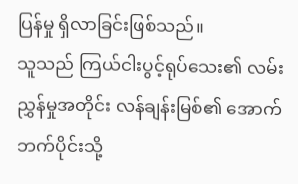ပြန်မှု ရှိလာခြင်းဖြစ်သည်။
သူသည် ကြယ်ငါးပွင့်ရုပ်သေး၏ လမ်းညွှန်မှုအတိုင်း လန်ချန်းမြစ်၏ အောက်ဘက်ပိုင်းသို့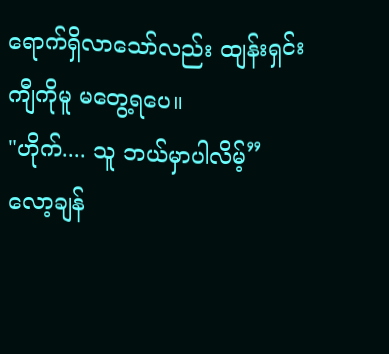ရောက်ရှိလာသော်လည်း ထျန်းရှင်းကျီကိုမူ မတွေ့ရပေ။
"ဟိုက်.... သူ ဘယ်မှာပါလိမ့်”
လော့ချန်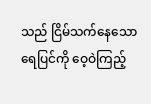သည် ငြိမ်သက်နေသော ရေပြင်ကို ဝေ့ဝဲကြည့်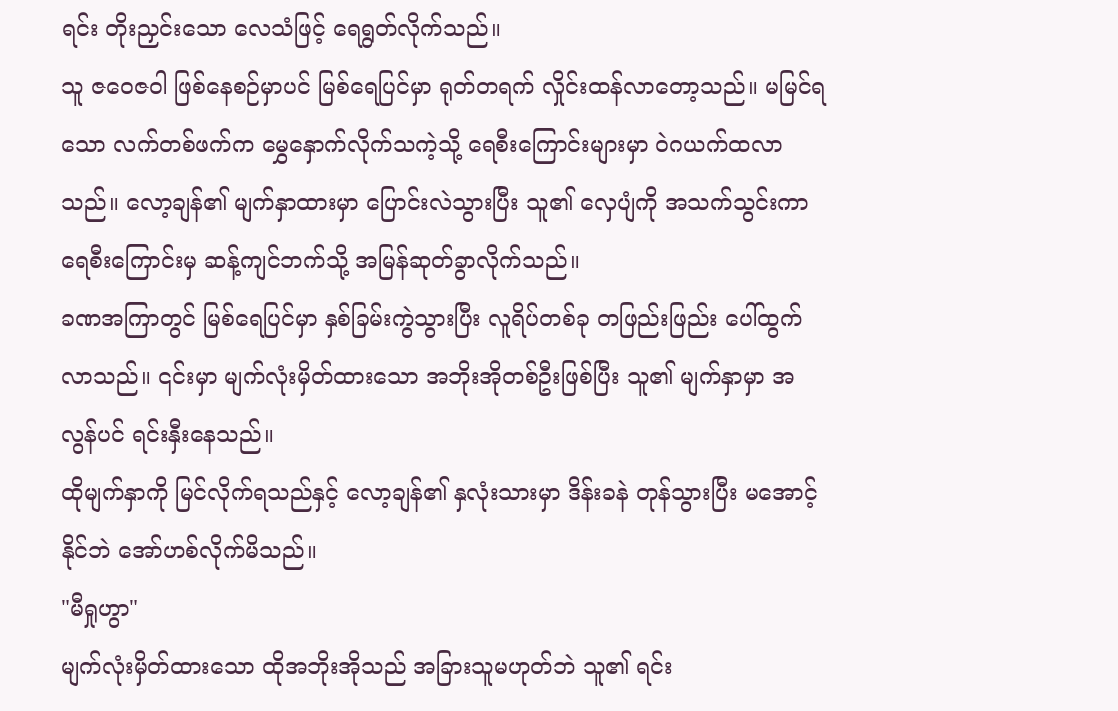ရင်း တိုးညှင်းသော လေသံဖြင့် ရေရွတ်လိုက်သည်။
သူ ဇဝေဇဝါ ဖြစ်နေစဉ်မှာပင် မြစ်ရေပြင်မှာ ရုတ်တရက် လှိုင်းထန်လာတော့သည်။ မမြင်ရသော လက်တစ်ဖက်က မွှေနှောက်လိုက်သကဲ့သို့ ရေစီးကြောင်းများမှာ ဝဲဂယက်ထလာသည်။ လော့ချန်၏ မျက်နှာထားမှာ ပြောင်းလဲသွားပြီး သူ၏ လှေပျံကို အသက်သွင်းကာ ရေစီးကြောင်းမှ ဆန့်ကျင်ဘက်သို့ အမြန်ဆုတ်ခွာလိုက်သည်။
ခဏအကြာတွင် မြစ်ရေပြင်မှာ နှစ်ခြမ်းကွဲသွားပြီး လူရိပ်တစ်ခု တဖြည်းဖြည်း ပေါ်ထွက်လာသည်။ ၎င်းမှာ မျက်လုံးမှိတ်ထားသော အဘိုးအိုတစ်ဦးဖြစ်ပြီး သူ၏ မျက်နှာမှာ အလွန်ပင် ရင်းနှီးနေသည်။
ထိုမျက်နှာကို မြင်လိုက်ရသည်နှင့် လော့ချန်၏ နှလုံးသားမှာ ဒိန်းခနဲ တုန်သွားပြီး မအောင့်နိုင်ဘဲ အော်ဟစ်လိုက်မိသည်။
"မီရှုဟွာ"
မျက်လုံးမှိတ်ထားသော ထိုအဘိုးအိုသည် အခြားသူမဟုတ်ဘဲ သူ၏ ရင်း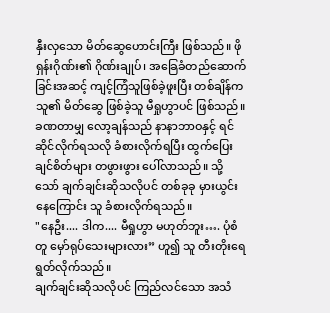နှီးလှသော မိတ်ဆွေဟောင်းကြီး ဖြစ်သည်။ ဖိုရှန်းဂိုဏ်း၏ ဂိုဏ်းချုပ်၊ အခြေခံတည်ဆောက်ခြင်းအဆင့် ကျင့်ကြံသူဖြစ်ခဲ့ဖူးပြီး တစ်ချိန်က သူ၏ မိတ်ဆွေ ဖြစ်ခဲ့သူ မီရှုဟွာပင် ဖြစ်သည်။
ခဏတာမျှ လော့ချန်သည် နာနာဘာဝနှင့် ရင်ဆိုင်လိုက်ရသလို ခံစားလိုက်ရပြီး ထွက်ပြေးချင်စိတ်များ တဖွားဖွား ပေါ်လာသည်။ သို့သော် ချက်ချင်းဆိုသလိုပင် တစ်ခုခု မှားယွင်းနေကြောင်း သူ ခံစားလိုက်ရသည်။
"နေဦး.... ဒါက.... မီရှုဟွာ မဟုတ်ဘူး…. ပုံစံတူ မှော်ရုပ်သေးများလား” ဟူ၍ သူ တီးတိုးရေရွတ်လိုက်သည်။
ချက်ချင်းဆိုသလိုပင် ကြည်လင်သော အသံ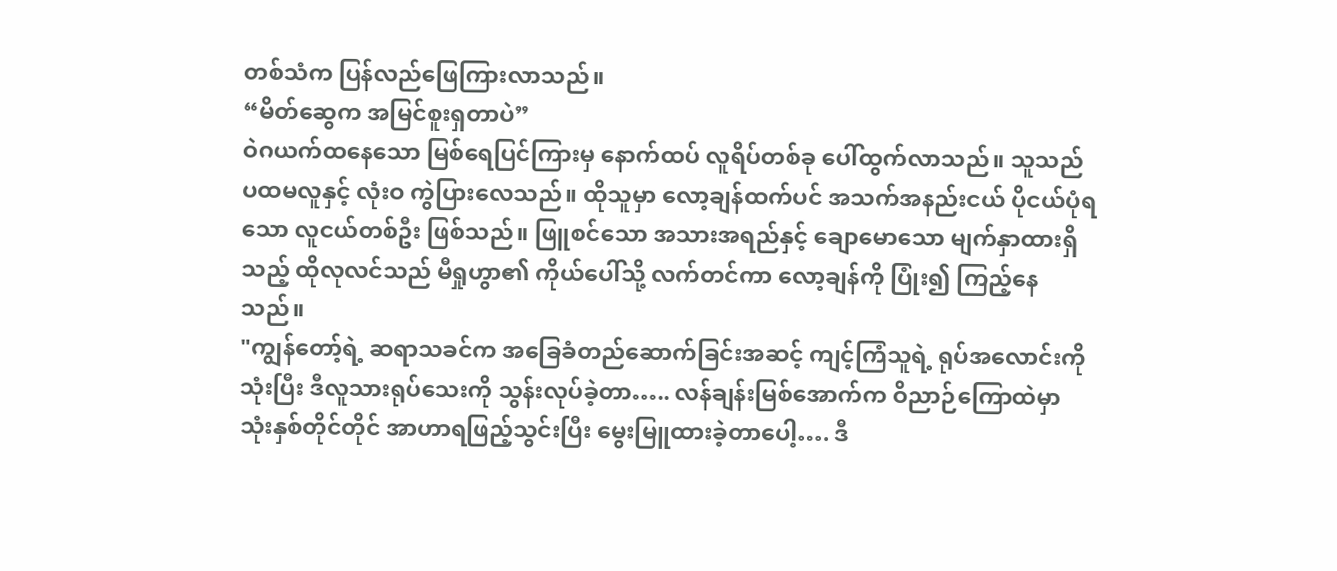တစ်သံက ပြန်လည်ဖြေကြားလာသည်။
“မိတ်ဆွေက အမြင်စူးရှတာပဲ”
ဝဲဂယက်ထနေသော မြစ်ရေပြင်ကြားမှ နောက်ထပ် လူရိပ်တစ်ခု ပေါ်ထွက်လာသည်။ သူသည် ပထမလူနှင့် လုံးဝ ကွဲပြားလေသည်။ ထိုသူမှာ လော့ချန်ထက်ပင် အသက်အနည်းငယ် ပိုငယ်ပုံရသော လူငယ်တစ်ဦး ဖြစ်သည်။ ဖြူစင်သော အသားအရည်နှင့် ချောမောသော မျက်နှာထားရှိသည့် ထိုလုလင်သည် မီရှုဟွာ၏ ကိုယ်ပေါ်သို့ လက်တင်ကာ လော့ချန်ကို ပြုံး၍ ကြည့်နေသည်။
"ကျွန်တော့်ရဲ့ ဆရာသခင်က အခြေခံတည်ဆောက်ခြင်းအဆင့် ကျင့်ကြံသူရဲ့ ရုပ်အလောင်းကို သုံးပြီး ဒီလူသားရုပ်သေးကို သွန်းလုပ်ခဲ့တာ….. လန်ချန်းမြစ်အောက်က ဝိညာဉ်ကြောထဲမှာ သုံးနှစ်တိုင်တိုင် အာဟာရဖြည့်သွင်းပြီး မွေးမြူထားခဲ့တာပေါ့…. ဒီ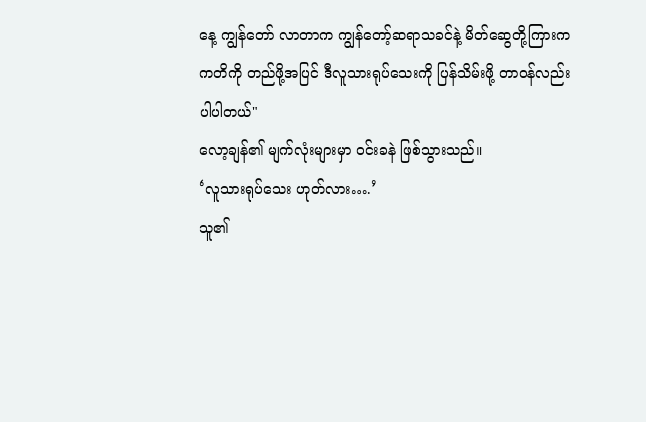နေ့ ကျွန်တော် လာတာက ကျွန်တော့်ဆရာသခင်နဲ့ မိတ်ဆွေတို့ကြားက ကတိကို တည်ဖို့အပြင် ဒီလူသားရုပ်သေးကို ပြန်သိမ်းဖို့ တာဝန်လည်း ပါပါတယ်"
လော့ချန်၏ မျက်လုံးများမှာ ဝင်းခနဲ ဖြစ်သွားသည်။
‘လူသားရုပ်သေး ဟုတ်လား….’
သူ၏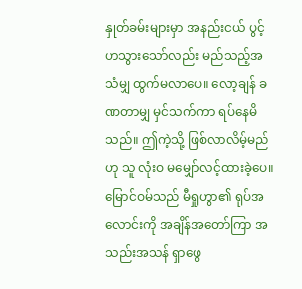နှုတ်ခမ်းများမှာ အနည်းငယ် ပွင့်ဟသွားသော်လည်း မည်သည့်အသံမျှ ထွက်မလာပေ။ လော့ချန် ခဏတာမျှ မှင်သက်ကာ ရပ်နေမိသည်။ ဤကဲ့သို့ ဖြစ်လာလိမ့်မည်ဟု သူ လုံးဝ မမျှော်လင့်ထားခဲ့ပေ။ မြောင်ဝမ်သည် မီရှုဟွာ၏ ရုပ်အလောင်းကို အချိန်အတော်ကြာ အသည်းအသန် ရှာဖွေ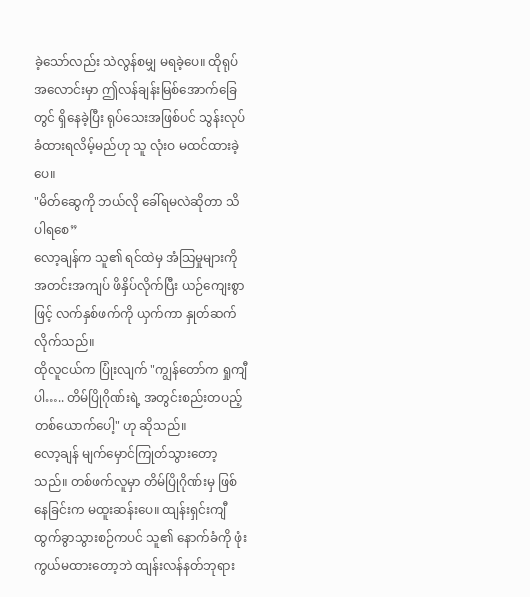ခဲ့သော်လည်း သဲလွန်စမျှ မရခဲ့ပေ။ ထိုရုပ်အလောင်းမှာ ဤလန်ချန်းမြစ်အောက်ခြေတွင် ရှိနေခဲ့ပြီး ရုပ်သေးအဖြစ်ပင် သွန်းလုပ်ခံထားရလိမ့်မည်ဟု သူ လုံးဝ မထင်ထားခဲ့ပေ။
"မိတ်ဆွေကို ဘယ်လို ခေါ်ရမလဲဆိုတာ သိပါရစေ”
လော့ချန်က သူ၏ ရင်ထဲမှ အံသြမှုများကို အတင်းအကျပ် ဖိနှိပ်လိုက်ပြီး ယဉ်ကျေးစွာဖြင့် လက်နှစ်ဖက်ကို ယှက်ကာ နှုတ်ဆက်လိုက်သည်။
ထိုလူငယ်က ပြုံးလျက် "ကျွန်တော်က ရှုကျီ ပါ….. တိမ်ပြိုဂိုဏ်းရဲ့ အတွင်းစည်းတပည့် တစ်ယောက်ပေါ့" ဟု ဆိုသည်။
လော့ချန် မျက်မှောင်ကြုတ်သွားတော့သည်။ တစ်ဖက်လူမှာ တိမ်ပြိုဂိုဏ်းမှ ဖြစ်နေခြင်းက မထူးဆန်းပေ။ ထျန်းရှင်းကျီ ထွက်ခွာသွားစဉ်ကပင် သူ၏ နောက်ခံကို ဖုံးကွယ်မထားတော့ဘဲ ထျန်းလန်နတ်ဘုရား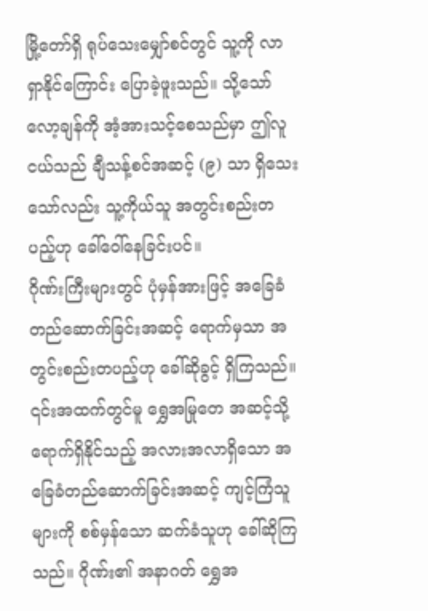မြို့တော်ရှိ ရုပ်သေးမျှော်စင်တွင် သူ့ကို လာရှာနိုင်ကြောင်း ပြောခဲ့ဖူးသည်။ သို့သော် လော့ချန်ကို အံ့အားသင့်စေသည်မှာ ဤလူငယ်သည် ချီသန့်စင်အဆင့် (၉) သာ ရှိသေးသော်လည်း သူ့ကိုယ်သူ အတွင်းစည်းတပည့်ဟု ခေါ်ဝေါ်နေခြင်းပင်။
ဂိုဏ်းကြီးများတွင် ပုံမှန်အားဖြင့် အခြေခံတည်ဆောက်ခြင်းအဆင့် ရောက်မှသာ အတွင်းစည်းတပည့်ဟု ခေါ်ဆိုခွင့် ရှိကြသည်။ ၎င်းအထက်တွင်မူ ရွှေအမြုတေ အဆင့်သို့ ရောက်ရှိနိုင်သည့် အလားအလာရှိသော အခြေခံတည်ဆောက်ခြင်းအဆင့် ကျင့်ကြံသူများကို စစ်မှန်သော ဆက်ခံသူဟု ခေါ်ဆိုကြသည်။ ဂိုဏ်း၏ အနာဂတ် ရွှေအ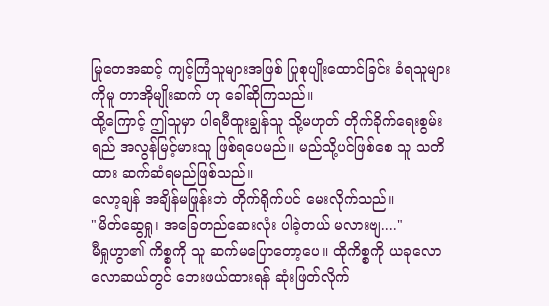မြုတေအဆင့် ကျင့်ကြံသူများအဖြစ် ပြုစုပျိုးထောင်ခြင်း ခံရသူများကိုမူ တာအိုမျိုးဆက် ဟု ခေါ်ဆိုကြသည်။
ထို့ကြောင့် ဤသူမှာ ပါရမီထူးချွန်သူ သို့မဟုတ် တိုက်ခိုက်ရေးစွမ်းရည် အလွန်မြင့်မားသူ ဖြစ်ရပေမည်။ မည်သို့ပင်ဖြစ်စေ သူ သတိထား ဆက်ဆံရမည်ဖြစ်သည်။
လော့ချန် အချိန်မဖြုန်းဘဲ တိုက်ရိုက်ပင် မေးလိုက်သည်။
"မိတ်ဆွေရှု၊ အခြေတည်ဆေးလုံး ပါခဲ့တယ် မလားဗျ...."
မီရှုဟွာ၏ ကိစ္စကို သူ ဆက်မပြောတော့ပေ။ ထိုကိစ္စကို ယခုလောလောဆယ်တွင် ဘေးဖယ်ထားရန် ဆုံးဖြတ်လိုက်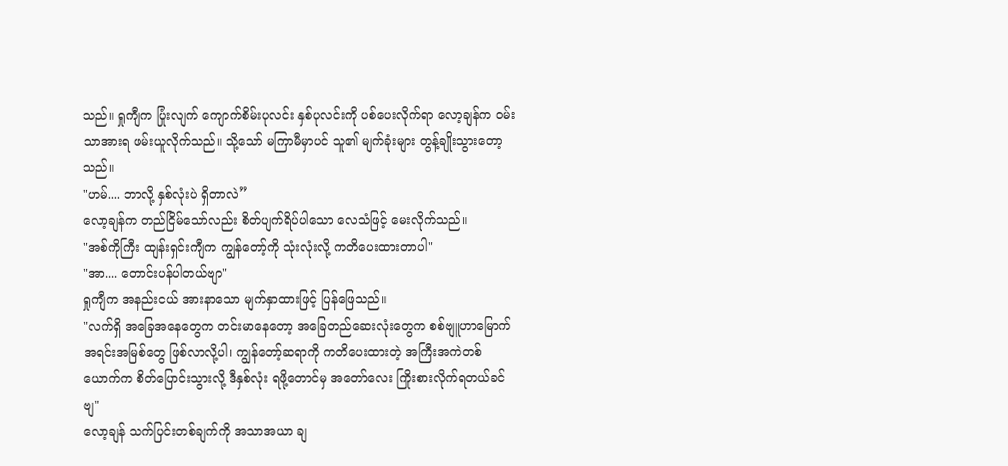သည်။ ရှုကျီက ပြုံးလျက် ကျောက်စိမ်းပုလင်း နှစ်ပုလင်းကို ပစ်ပေးလိုက်ရာ လော့ချန်က ဝမ်းသာအားရ ဖမ်းယူလိုက်သည်။ သို့သော် မကြာမီမှာပင် သူ၏ မျက်ခုံးများ တွန့်ချိုးသွားတော့သည်။
"ဟမ်.... ဘာလို့ နှစ်လုံးပဲ ရှိတာလဲ”
လော့ချန်က တည်ငြိမ်သော်လည်း စိတ်ပျက်ရိပ်ပါသော လေသံဖြင့် မေးလိုက်သည်။
"အစ်ကိုကြီး ထျန်းရှင်းကျီက ကျွန်တော့်ကို သုံးလုံးလို့ ကတိပေးထားတာပါ"
"အာ.... တောင်းပန်ပါတယ်ဗျာ"
ရှုကျီက အနည်းငယ် အားနာသော မျက်နှာထားဖြင့် ပြန်ဖြေသည်။
"လက်ရှိ အခြေအနေတွေက တင်းမာနေတော့ အခြေတည်ဆေးလုံးတွေက စစ်ဗျူဟာမြောက် အရင်းအမြစ်တွေ ဖြစ်လာလို့ပါ၊ ကျွန်တော့်ဆရာကို ကတိပေးထားတဲ့ အကြီးအကဲတစ်ယောက်က စိတ်ပြောင်းသွားလို့ ဒီနှစ်လုံး ရဖို့တောင်မှ အတော်လေး ကြိုးစားလိုက်ရတယ်ခင်ဗျ"
လော့ချန် သက်ပြင်းတစ်ချက်ကို အသာအယာ ချ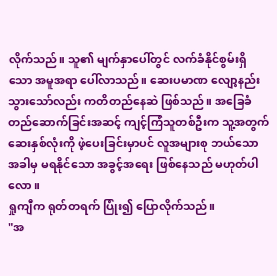လိုက်သည်။ သူ၏ မျက်နှာပေါ်တွင် လက်ခံနိုင်စွမ်းရှိသော အမူအရာ ပေါ်လာသည်။ ဆေးပမာဏ လျော့နည်းသွားသော်လည်း ကတိတည်နေဆဲ ဖြစ်သည်။ အခြေခံတည်ဆောက်ခြင်းအဆင့် ကျင့်ကြံသူတစ်ဦးက သူ့အတွက် ဆေးနှစ်လုံးကို ဖဲ့ပေးခြင်းမှာပင် လူအများစု ဘယ်သောအခါမှ မရနိုင်သော အခွင့်အရေး ဖြစ်နေသည် မဟုတ်ပါလော။
ရှုကျီက ရုတ်တရက် ပြုံး၍ ပြောလိုက်သည်။
"အ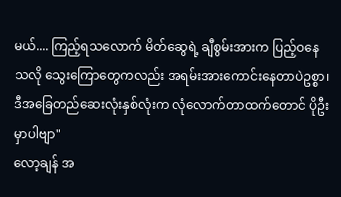မယ်.... ကြည့်ရသလောက် မိတ်ဆွေရဲ့ ချီစွမ်းအားက ပြည့်ဝနေသလို သွေးကြောတွေကလည်း အရမ်းအားကောင်းနေတာပဲဥစ္စာ၊ ဒီအခြေတည်ဆေးလုံးနှစ်လုံးက လုံလောက်တာထက်တောင် ပိုဦးမှာပါဗျာ"
လော့ချန် အ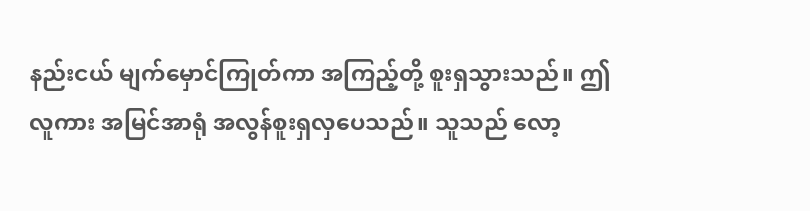နည်းငယ် မျက်မှောင်ကြုတ်ကာ အကြည့်တို့ စူးရှသွားသည်။ ဤလူကား အမြင်အာရုံ အလွန်စူးရှလှပေသည်။ သူသည် လော့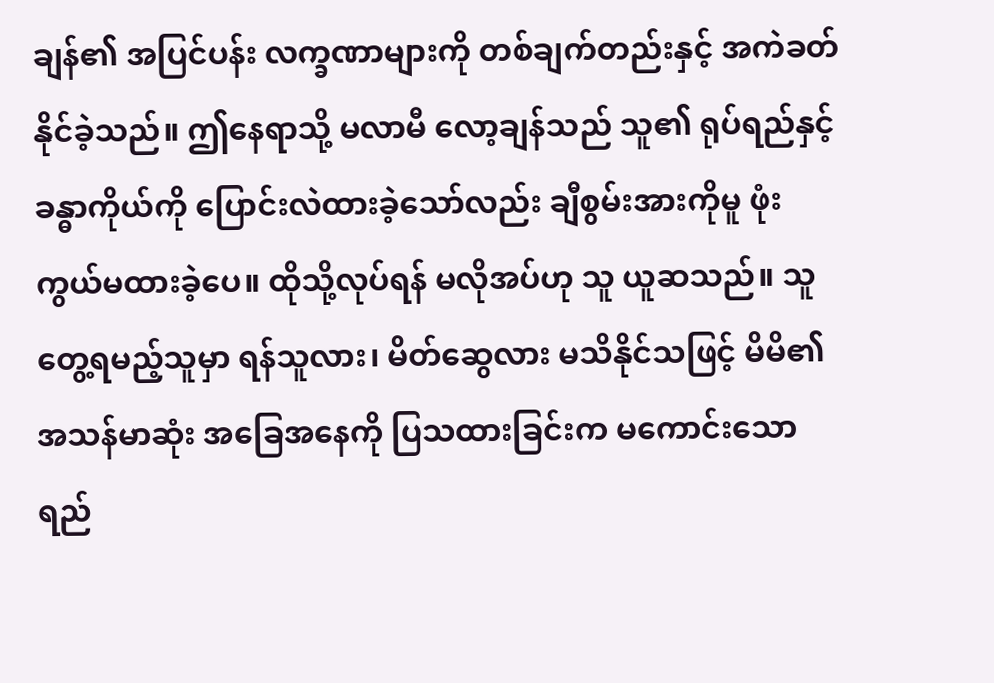ချန်၏ အပြင်ပန်း လက္ခဏာများကို တစ်ချက်တည်းနှင့် အကဲခတ်နိုင်ခဲ့သည်။ ဤနေရာသို့ မလာမီ လော့ချန်သည် သူ၏ ရုပ်ရည်နှင့် ခန္ဓာကိုယ်ကို ပြောင်းလဲထားခဲ့သော်လည်း ချီစွမ်းအားကိုမူ ဖုံးကွယ်မထားခဲ့ပေ။ ထိုသို့လုပ်ရန် မလိုအပ်ဟု သူ ယူဆသည်။ သူတွေ့ရမည့်သူမှာ ရန်သူလား၊ မိတ်ဆွေလား မသိနိုင်သဖြင့် မိမိ၏ အသန်မာဆုံး အခြေအနေကို ပြသထားခြင်းက မကောင်းသော ရည်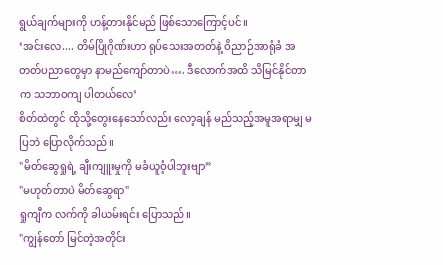ရွယ်ချက်များကို ဟန့်တားနိုင်မည် ဖြစ်သောကြောင့်ပင်။
‘အင်းလေ.... တိမ်ပြိုဂိုဏ်းဟာ ရုပ်သေးအတတ်နဲ့ ဝိညာဉ်အာရုံခံ အတတ်ပညာတွေမှာ နာမည်ကျော်တာပဲ…. ဒီလောက်အထိ သိမြင်နိုင်တာက သဘာဝကျ ပါတယ်လေ’
စိတ်ထဲတွင် ထိုသို့တွေးနေသော်လည်း လော့ချန် မည်သည့်အမူအရာမျှ မပြဘဲ ပြောလိုက်သည်။
"မိတ်ဆွေရှုရဲ့ ချီးကျူးမှုကို မခံယူဝံ့ပါဘူးဗျာ”
"မဟုတ်တာပဲ မိတ်ဆွေရာ"
ရှုကျီက လက်ကို ခါယမ်းရင်း ပြောသည်။
"ကျွန်တော် မြင်တဲ့အတိုင်း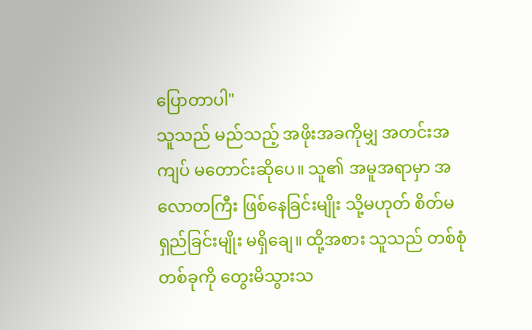ပြောတာပါ"
သူသည် မည်သည့် အဖိုးအခကိုမျှ အတင်းအကျပ် မတောင်းဆိုပေ။ သူ၏ အမူအရာမှာ အလောတကြီး ဖြစ်နေခြင်းမျိုး သို့မဟုတ် စိတ်မရှည်ခြင်းမျိုး မရှိချေ။ ထို့အစား သူသည် တစ်စုံတစ်ခုကို တွေးမိသွားသ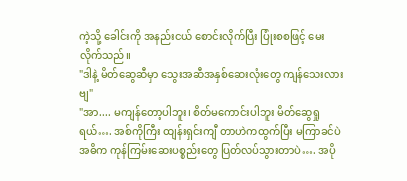ကဲ့သို့ ခေါင်းကို အနည်းငယ် စောင်းလိုက်ပြီး ပြုံးစစဖြင့် မေးလိုက်သည်။
"ဒါနဲ့ မိတ်ဆွေဆီမှာ သွေးအဆီအနှစ်ဆေးလုံးတွေ ကျန်သေးလားဗျ"
"အာ.... မကျန်တော့ပါဘူး၊ စိတ်မကောင်းပါဘူး မိတ်ဆွေရှုရယ်…. အစ်ကိုကြီး ထျန်းရှင်းကျီ တာဟဲကထွက်ပြီး မကြာခင်ပဲ အဓိက ကုန်ကြမ်းဆေးပစ္စည်းတွေ ပြတ်လပ်သွားတာပဲ…. အပို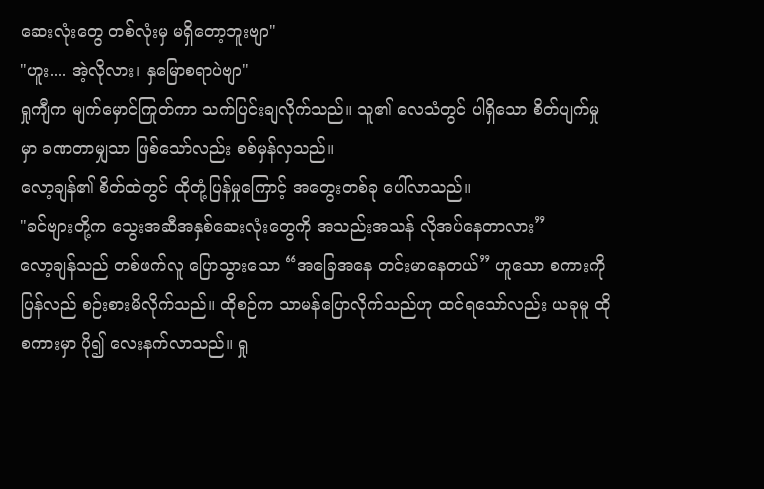ဆေးလုံးတွေ တစ်လုံးမှ မရှိတော့ဘူးဗျာ"
"ဟူး.... အဲ့လိုလား၊ နှမြောစရာပဲဗျာ"
ရှုကျီက မျက်မှောင်ကြုတ်ကာ သက်ပြင်းချလိုက်သည်။ သူ၏ လေသံတွင် ပါရှိသော စိတ်ပျက်မှုမှာ ခဏတာမျှသာ ဖြစ်သော်လည်း စစ်မှန်လှသည်။
လော့ချန်၏ စိတ်ထဲတွင် ထိုတုံ့ပြန်မှုကြောင့် အတွေးတစ်ခု ပေါ်လာသည်။
"ခင်ဗျားတို့က သွေးအဆီအနှစ်ဆေးလုံးတွေကို အသည်းအသန် လိုအပ်နေတာလား”
လော့ချန်သည် တစ်ဖက်လူ ပြောသွားသော “အခြေအနေ တင်းမာနေတယ်” ဟူသော စကားကို ပြန်လည် စဉ်းစားမိလိုက်သည်။ ထိုစဉ်က သာမန်ပြောလိုက်သည်ဟု ထင်ရသော်လည်း ယခုမူ ထိုစကားမှာ ပို၍ လေးနက်လာသည်။ ရှု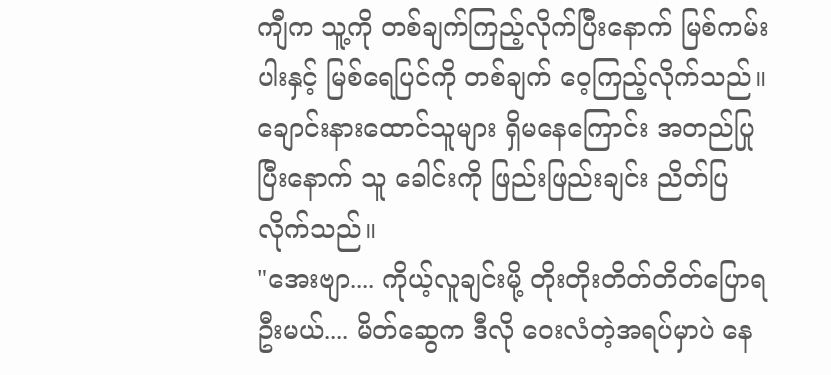ကျီက သူ့ကို တစ်ချက်ကြည့်လိုက်ပြီးနောက် မြစ်ကမ်းပါးနှင့် မြစ်ရေပြင်ကို တစ်ချက် ဝေ့ကြည့်လိုက်သည်။ ချောင်းနားထောင်သူများ ရှိမနေကြောင်း အတည်ပြုပြီးနောက် သူ ခေါင်းကို ဖြည်းဖြည်းချင်း ညိတ်ပြလိုက်သည်။
"အေးဗျာ.... ကိုယ့်လူချင်းမို့ တိုးတိုးတိတ်တိတ်ပြောရဦးမယ်.... မိတ်ဆွေက ဒီလို ဝေးလံတဲ့အရပ်မှာပဲ နေ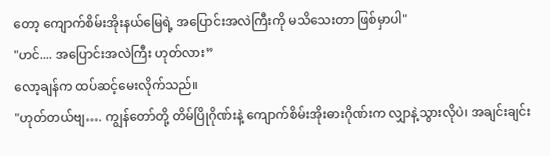တော့ ကျောက်စိမ်းအိုးနယ်မြေရဲ့ အပြောင်းအလဲကြီးကို မသိသေးတာ ဖြစ်မှာပါ"
"ဟင်.... အပြောင်းအလဲကြီး ဟုတ်လား”
လော့ချန်က ထပ်ဆင့်မေးလိုက်သည်။
"ဟုတ်တယ်ဗျ…. ကျွန်တော်တို့ တိမ်ပြိုဂိုဏ်းနဲ့ ကျောက်စိမ်းအိုးဓားဂိုဏ်းက လျှာနဲ့သွားလိုပဲ၊ အချင်းချင်း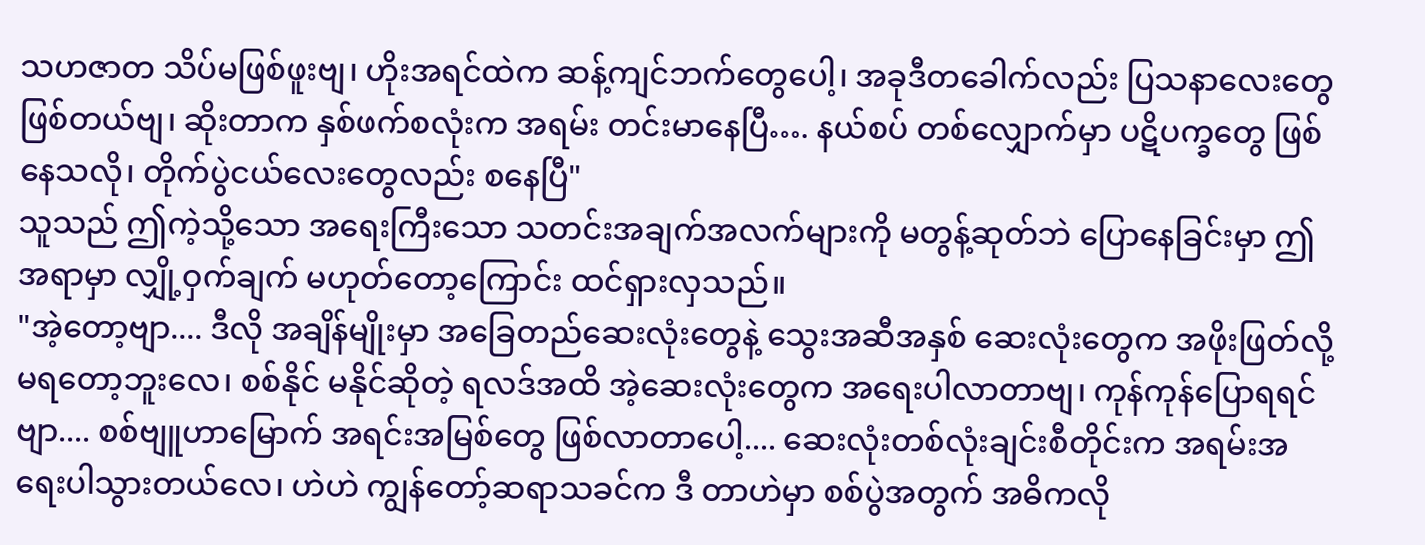သဟဇာတ သိပ်မဖြစ်ဖူးဗျ၊ ဟိုးအရင်ထဲက ဆန့်ကျင်ဘက်တွေပေါ့၊ အခုဒီတခေါက်လည်း ပြသနာလေးတွေ ဖြစ်တယ်ဗျ၊ ဆိုးတာက နှစ်ဖက်စလုံးက အရမ်း တင်းမာနေပြီ…. နယ်စပ် တစ်လျှောက်မှာ ပဋိပက္ခတွေ ဖြစ်နေသလို၊ တိုက်ပွဲငယ်လေးတွေလည်း စနေပြီ"
သူသည် ဤကဲ့သို့သော အရေးကြီးသော သတင်းအချက်အလက်များကို မတွန့်ဆုတ်ဘဲ ပြောနေခြင်းမှာ ဤအရာမှာ လျှို့ဝှက်ချက် မဟုတ်တော့ကြောင်း ထင်ရှားလှသည်။
"အဲ့တော့ဗျာ.... ဒီလို အချိန်မျိုးမှာ အခြေတည်ဆေးလုံးတွေနဲ့ သွေးအဆီအနှစ် ဆေးလုံးတွေက အဖိုးဖြတ်လို့မရတော့ဘူးလေ၊ စစ်နိုင် မနိုင်ဆိုတဲ့ ရလဒ်အထိ အဲ့ဆေးလုံးတွေက အရေးပါလာတာဗျ၊ ကုန်ကုန်ပြောရရင်ဗျာ.... စစ်ဗျူဟာမြောက် အရင်းအမြစ်တွေ ဖြစ်လာတာပေါ့.... ဆေးလုံးတစ်လုံးချင်းစီတိုင်းက အရမ်းအရေးပါသွားတယ်လေ၊ ဟဲဟဲ ကျွန်တော့်ဆရာသခင်က ဒီ တာဟဲမှာ စစ်ပွဲအတွက် အဓိကလို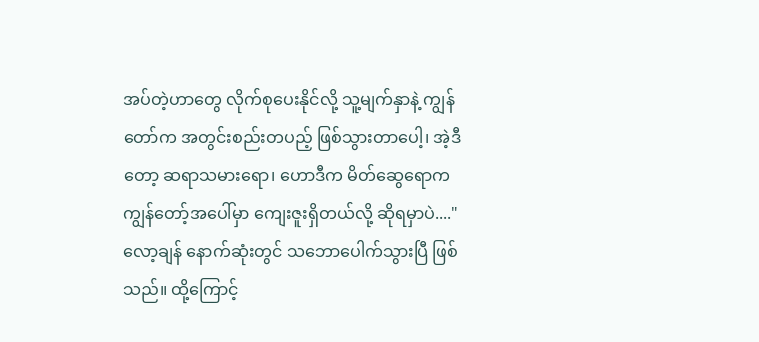အပ်တဲ့ဟာတွေ လိုက်စုပေးနိုင်လို့ သူ့မျက်နှာနဲ့ ကျွန်တော်က အတွင်းစည်းတပည့် ဖြစ်သွားတာပေါ့၊ အဲ့ဒီတော့ ဆရာသမားရော၊ ဟောဒီက မိတ်ဆွေရောက ကျွန်တော့်အပေါ်မှာ ကျေးဇူးရှိတယ်လို့ ဆိုရမှာပဲ...."
လော့ချန် နောက်ဆုံးတွင် သဘောပေါက်သွားပြီ ဖြစ်သည်။ ထို့ကြောင့်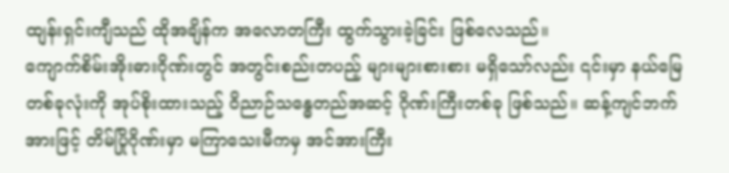ထျန်းရှင်းကျီသည် ထိုအချိန်က အလောတကြီး ထွက်သွားခဲ့ခြင်း ဖြစ်လေသည်။
ကျောက်စိမ်းအိုးဓားဂိုဏ်းတွင် အတွင်းစည်းတပည့် များများစားစား မရှိသော်လည်း ၎င်းမှာ နယ်မြေတစ်ခုလုံးကို အုပ်စိုးထားသည့် ဝိညာဉ်သန္ဓေတည်အဆင့် ဂိုဏ်းကြီးတစ်ခု ဖြစ်သည်။ ဆန့်ကျင်ဘက်အားဖြင့် တိမ်ပြိုဂိုဏ်းမှာ မကြာသေးမီကမှ အင်အားကြီး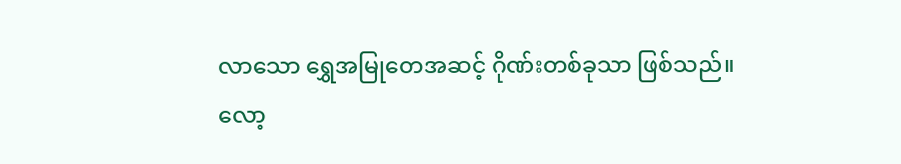လာသော ရွှေအမြုတေအဆင့် ဂိုဏ်းတစ်ခုသာ ဖြစ်သည်။ လော့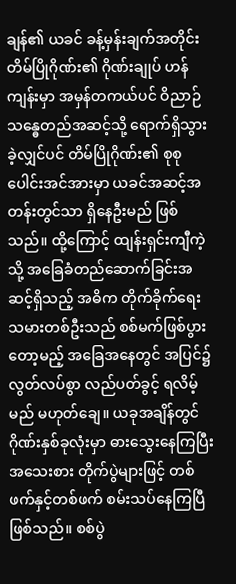ချန်၏ ယခင် ခန့်မှန်းချက်အတိုင်း တိမ်ပြိုဂိုဏ်း၏ ဂိုဏ်းချုပ် ဟန်ကျန်းမှာ အမှန်တကယ်ပင် ဝိညာဉ်သန္ဓေတည်အဆင့်သို့ ရောက်ရှိသွားခဲ့လျှင်ပင် တိမ်ပြိုဂိုဏ်း၏ စုစုပေါင်းအင်အားမှာ ယခင်အဆင့်အတန်းတွင်သာ ရှိနေဦးမည် ဖြစ်သည်။ ထို့ကြောင့် ထျန်းရှင်းကျီကဲ့သို့ အခြေခံတည်ဆောက်ခြင်းအဆင့်ရှိသည့် အဓိက တိုက်ခိုက်ရေးသမားတစ်ဦးသည် စစ်မက်ဖြစ်ပွားတော့မည့် အခြေအနေတွင် အပြင်၌ လွတ်လပ်စွာ လည်ပတ်ခွင့် ရလိမ့်မည် မဟုတ်ချေ။ ယခုအချိန်တွင် ဂိုဏ်းနှစ်ခုလုံးမှာ ဓားသွေးနေကြပြီး အသေးစား တိုက်ပွဲများဖြင့် တစ်ဖက်နှင့်တစ်ဖက် စမ်းသပ်နေကြပြီ ဖြစ်သည်။ စစ်ပွဲ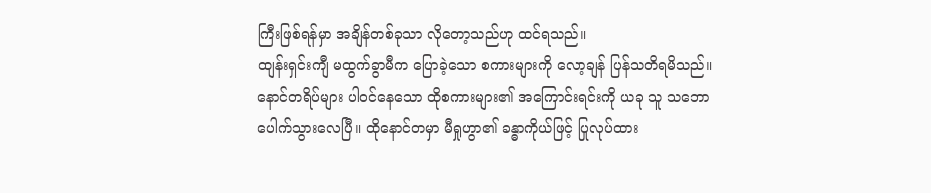ကြီးဖြစ်ရန်မှာ အချိန်တစ်ခုသာ လိုတော့သည်ဟု ထင်ရသည်။
ထျန်းရှင်းကျီ မထွက်ခွာမီက ပြောခဲ့သော စကားများကို လော့ချန် ပြန်သတိရမိသည်။ နောင်တရိပ်များ ပါဝင်နေသော ထိုစကားများ၏ အကြောင်းရင်းကို ယခု သူ သဘောပေါက်သွားလေပြီ။ ထိုနောင်တမှာ မီရှုဟွာ၏ ခန္ဓာကိုယ်ဖြင့် ပြုလုပ်ထား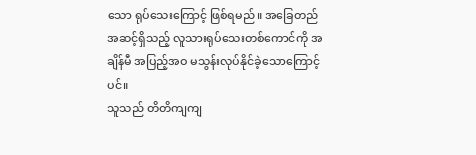သော ရုပ်သေးကြောင့် ဖြစ်ရမည်။ အခြေတည်အဆင့်ရှိသည့် လူသားရုပ်သေးတစ်ကောင်ကို အချိန်မီ အပြည့်အဝ မသွန်းလုပ်နိုင်ခဲ့သောကြောင့်ပင်။
သူသည် တိတိကျကျ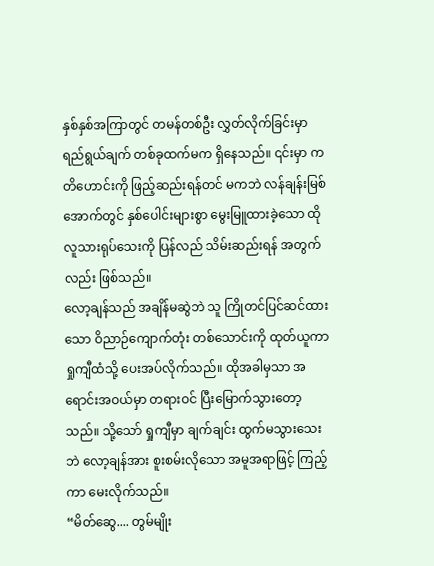နှစ်နှစ်အကြာတွင် တမန်တစ်ဦး လွှတ်လိုက်ခြင်းမှာ ရည်ရွယ်ချက် တစ်ခုထက်မက ရှိနေသည်။ ၎င်းမှာ ကတိဟောင်းကို ဖြည့်ဆည်းရန်တင် မကဘဲ လန်ချန်းမြစ်အောက်တွင် နှစ်ပေါင်းများစွာ မွေးမြူထားခဲ့သော ထိုလူသားရုပ်သေးကို ပြန်လည် သိမ်းဆည်းရန် အတွက်လည်း ဖြစ်သည်။
လော့ချန်သည် အချိန်မဆွဲဘဲ သူ ကြိုတင်ပြင်ဆင်ထားသော ဝိညာဉ်ကျောက်တုံး တစ်သောင်းကို ထုတ်ယူကာ ရှုကျီထံသို့ ပေးအပ်လိုက်သည်။ ထိုအခါမှသာ အရောင်းအဝယ်မှာ တရားဝင် ပြီးမြောက်သွားတော့သည်။ သို့သော် ရှုကျီမှာ ချက်ချင်း ထွက်မသွားသေးဘဲ လော့ချန်အား စူးစမ်းလိုသော အမူအရာဖြင့် ကြည့်ကာ မေးလိုက်သည်။
“မိတ်ဆွေ.... တွမ်မျိုး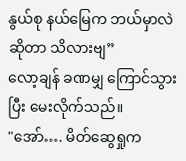နွယ်စု နယ်မြေက ဘယ်မှာလဲဆိုတာ သိလားဗျ”
လော့ချန် ခဏမျှ ကြောင်သွားပြီး မေးလိုက်သည်။
"အော်…. မိတ်ဆွေရှုက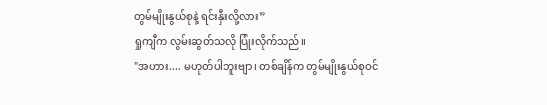တွမ်မျိုးနွယ်စုနဲ့ ရင်းနှီးလို့လား”
ရှုကျီက လွမ်းဆွတ်သလို ပြုံးလိုက်သည်။
"အဟား.... မဟုတ်ပါဘူးဗျာ၊ တစ်ချိန်က တွမ်မျိုးနွယ်စုဝင်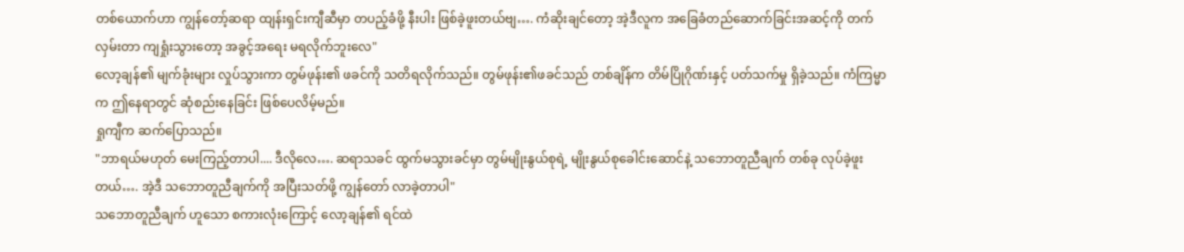တစ်ယောက်ဟာ ကျွန်တော့်ဆရာ ထျန်းရှင်းကျီဆီမှာ တပည့်ခံဖို့ နီးပါး ဖြစ်ခဲ့ဖူးတယ်ဗျ…. ကံဆိုးချင်တော့ အဲ့ဒီလူက အခြေခံတည်ဆောက်ခြင်းအဆင့်ကို တက်လှမ်းတာ ကျရှုံးသွားတော့ အခွင့်အရေး မရလိုက်ဘူးလေ"
လော့ချန်၏ မျက်ခုံးများ လှုပ်သွားကာ တွမ်ဖုန်း၏ ဖခင်ကို သတိရလိုက်သည်။ တွမ်ဖုန်း၏ဖခင်သည် တစ်ချိန်က တိမ်ပြိုဂိုဏ်းနှင့် ပတ်သက်မှု ရှိခဲ့သည်။ ကံကြမ္မာက ဤနေရာတွင် ဆုံစည်းနေခြင်း ဖြစ်ပေလိမ့်မည်။
ရှုကျီက ဆက်ပြောသည်။
"ဘာရယ်မဟုတ် မေးကြည့်တာပါ.... ဒီလိုလေ…. ဆရာသခင် ထွက်မသွားခင်မှာ တွမ်မျိုးနွယ်စုရဲ့ မျိုးနွယ်စုခေါင်းဆောင်နဲ့ သဘောတူညီချက် တစ်ခု လုပ်ခဲ့ဖူးတယ်…. အဲ့ဒီ သဘောတူညီချက်ကို အပြီးသတ်ဖို့ ကျွန်တော် လာခဲ့တာပါ"
သဘောတူညီချက် ဟူသော စကားလုံးကြောင့် လော့ချန်၏ ရင်ထဲ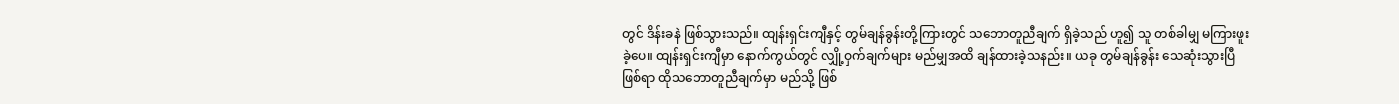တွင် ဒိန်းခနဲ ဖြစ်သွားသည်။ ထျန်းရှင်းကျီနှင့် တွမ်ချန်ခွန်းတို့ကြားတွင် သဘောတူညီချက် ရှိခဲ့သည် ဟူ၍ သူ တစ်ခါမျှ မကြားဖူးခဲ့ပေ။ ထျန်းရှင်းကျီမှာ နောက်ကွယ်တွင် လျှို့ဝှက်ချက်များ မည်မျှအထိ ချန်ထားခဲ့သနည်း။ ယခု တွမ်ချန်ခွန်း သေဆုံးသွားပြီဖြစ်ရာ ထိုသဘောတူညီချက်မှာ မည်သို့ ဖြစ်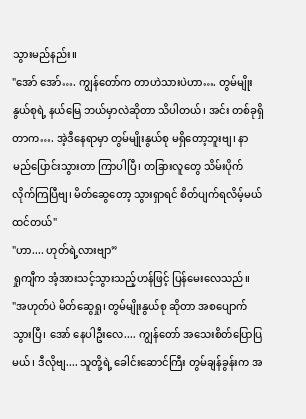သွားမည်နည်း။
"အော် အော်…. ကျွန်တော်က တာဟဲသားပဲဟာ…. တွမ်မျိုးနွယ်စုရဲ့ နယ်မြေ ဘယ်မှာလဲဆိုတာ သိပါတယ်၊ အင်း တစ်ခုရှိတာက…. အဲ့ဒီနေရာမှာ တွမ်မျိုးနွယ်စု မရှိတော့ဘူးဗျ၊ နာမည်ပြောင်းသွားတာ ကြာပါပြီ၊ တခြားလူတွေ သိမ်းပိုက်လိုက်ကြပြီဗျ၊ မိတ်ဆွေတော့ သွားရှာရင် စိတ်ပျက်ရလိမ့်မယ် ထင်တယ်"
"ဟာ.... ဟုတ်ရဲ့လားဗျာ”
ရှုကျီက အံ့အားသင့်သွားသည့်ဟန်ဖြင့် ပြန်မေးလေသည်။
"အဟုတ်ပဲ မိတ်ဆွေရှု၊ တွမ်မျိုးနွယ်စု ဆိုတာ အစပျောက်သွားပြီ၊ အော် နေပါဦးလေ.... ကျွန်တော် အသေးစိတ်ပြောပြမယ်၊ ဒီလိုဗျ.... သူတို့ရဲ့ ခေါင်းဆောင်ကြီး တွမ်ချန်ခွန်းက အ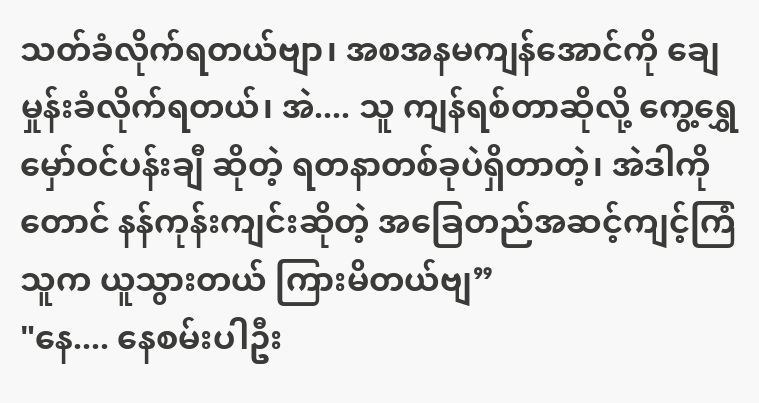သတ်ခံလိုက်ရတယ်ဗျာ၊ အစအနမကျန်အောင်ကို ချေမှုန်းခံလိုက်ရတယ်၊ အဲ.... သူ ကျန်ရစ်တာဆိုလို့ ကွေ့ရွှေမှော်ဝင်ပန်းချီ ဆိုတဲ့ ရတနာတစ်ခုပဲရှိတာတဲ့၊ အဲဒါကိုတောင် နန်ကုန်းကျင်းဆိုတဲ့ အခြေတည်အဆင့်ကျင့်ကြံသူက ယူသွားတယ် ကြားမိတယ်ဗျ”
"နေ.... နေစမ်းပါဦး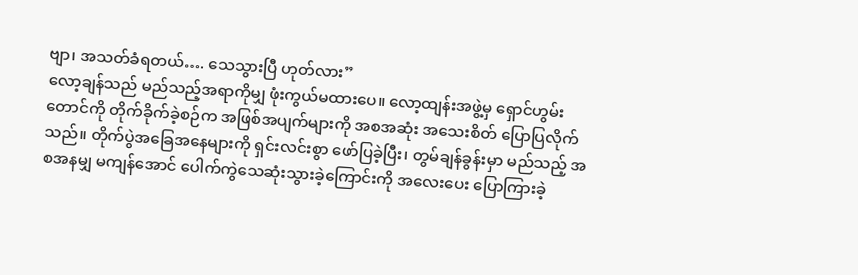ဗျာ၊ အသတ်ခံရတယ်…. သေသွားပြီ ဟုတ်လား”
လော့ချန်သည် မည်သည့်အရာကိုမျှ ဖုံးကွယ်မထားပေ။ လော့ထျန်းအဖွဲ့မှ ရှောင်ဟွမ်းတောင်ကို တိုက်ခိုက်ခဲ့စဉ်က အဖြစ်အပျက်များကို အစအဆုံး အသေးစိတ် ပြောပြလိုက်သည်။ တိုက်ပွဲအခြေအနေများကို ရှင်းလင်းစွာ ဖော်ပြခဲ့ပြီး၊ တွမ်ချန်ခွန်းမှာ မည်သည့် အစအနမျှ မကျန်အောင် ပေါက်ကွဲသေဆုံးသွားခဲ့ကြောင်းကို အလေးပေး ပြောကြားခဲ့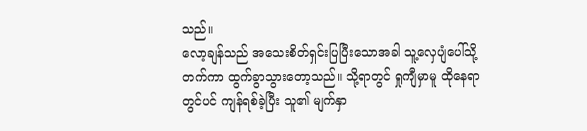သည်။
လော့ချန်သည် အသေးစိတ်ရှင်းပြပြီးသောအခါ သူ့လှေပျံပေါ်သို့ တက်ကာ ထွက်ခွာသွားတော့သည်။ သို့ရာတွင် ရှုကျီမှာမူ ထိုနေရာတွင်ပင် ကျန်ရစ်ခဲ့ပြီး သူ၏ မျက်နှာ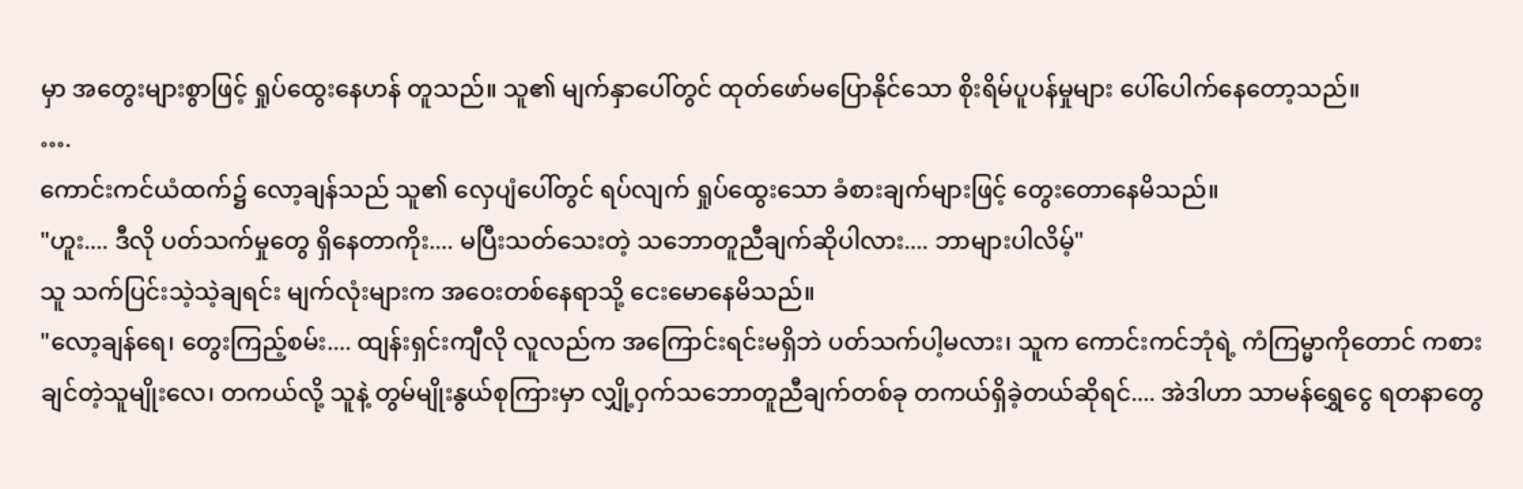မှာ အတွေးများစွာဖြင့် ရှုပ်ထွေးနေဟန် တူသည်။ သူ၏ မျက်နှာပေါ်တွင် ထုတ်ဖော်မပြောနိုင်သော စိုးရိမ်ပူပန်မှုများ ပေါ်ပေါက်နေတော့သည်။
….
ကောင်းကင်ယံထက်၌ လော့ချန်သည် သူ၏ လှေပျံပေါ်တွင် ရပ်လျက် ရှုပ်ထွေးသော ခံစားချက်များဖြင့် တွေးတောနေမိသည်။
"ဟူး.... ဒီလို ပတ်သက်မှုတွေ ရှိနေတာကိုး.... မပြီးသတ်သေးတဲ့ သဘောတူညီချက်ဆိုပါလား.... ဘာများပါလိမ့်"
သူ သက်ပြင်းသဲ့သဲ့ချရင်း မျက်လုံးများက အဝေးတစ်နေရာသို့ ငေးမောနေမိသည်။
"လော့ချန်ရေ၊ တွေးကြည့်စမ်း.... ထျန်းရှင်းကျီလို လူလည်က အကြောင်းရင်းမရှိဘဲ ပတ်သက်ပါ့မလား၊ သူက ကောင်းကင်ဘုံရဲ့ ကံကြမ္မာကိုတောင် ကစားချင်တဲ့သူမျိုးလေ၊ တကယ်လို့ သူနဲ့ တွမ်မျိုးနွယ်စုကြားမှာ လျှို့ဝှက်သဘောတူညီချက်တစ်ခု တကယ်ရှိခဲ့တယ်ဆိုရင်.... အဲဒါဟာ သာမန်ရွှေငွေ ရတနာတွေ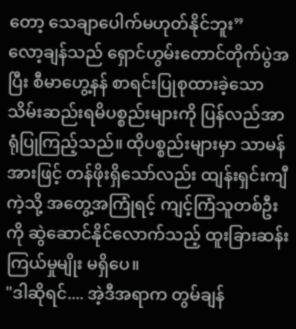တော့ သေချာပေါက်မဟုတ်နိုင်ဘူး”
လော့ချန်သည် ရှောင်ဟွမ်းတောင်တိုက်ပွဲအပြီး စီမာဟွေ့နန် စာရင်းပြုစုထားခဲ့သော သိမ်းဆည်းရမိပစ္စည်းများကို ပြန်လည်အာရုံပြုကြည့်သည်။ ထိုပစ္စည်းများမှာ သာမန်အားဖြင့် တန်ဖိုးရှိသော်လည်း ထျန်းရှင်းကျီကဲ့သို့ အတွေ့အကြုံရင့် ကျင့်ကြံသူတစ်ဦးကို ဆွဲဆောင်နိုင်လောက်သည့် ထူးခြားဆန်းကြယ်မှုမျိုး မရှိပေ။
"ဒါဆိုရင်.... အဲ့ဒီအရာက တွမ်ချန်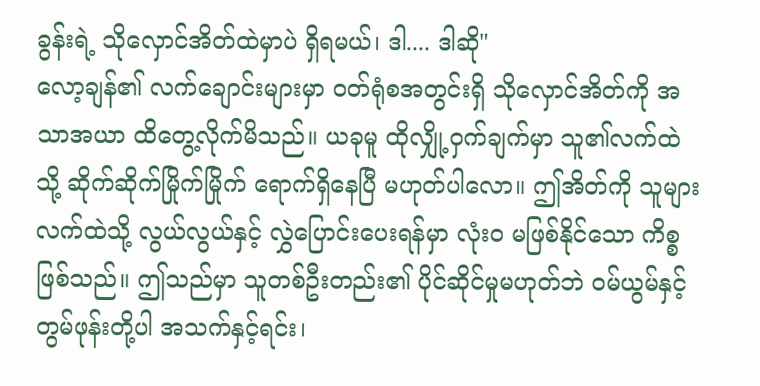ခွန်းရဲ့ သိုလှောင်အိတ်ထဲမှာပဲ ရှိရမယ်၊ ဒါ.... ဒါဆို"
လော့ချန်၏ လက်ချောင်းများမှာ ဝတ်ရုံစအတွင်းရှိ သိုလှောင်အိတ်ကို အသာအယာ ထိတွေ့လိုက်မိသည်။ ယခုမူ ထိုလျှို့ဝှက်ချက်မှာ သူ၏လက်ထဲသို့ ဆိုက်ဆိုက်မြိုက်မြိုက် ရောက်ရှိနေပြီ မဟုတ်ပါလော။ ဤအိတ်ကို သူများလက်ထဲသို့ လွယ်လွယ်နှင့် လွှဲပြောင်းပေးရန်မှာ လုံးဝ မဖြစ်နိုင်သော ကိစ္စ ဖြစ်သည်။ ဤသည်မှာ သူတစ်ဦးတည်း၏ ပိုင်ဆိုင်မှုမဟုတ်ဘဲ ဝမ်ယွမ်နှင့် တွမ်ဖုန်းတို့ပါ အသက်နှင့်ရင်း၊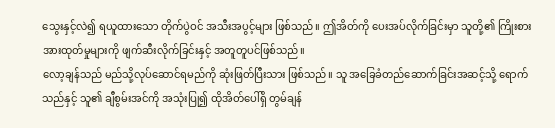သွေးနှင့်လဲ၍ ရယူထားသော တိုက်ပွဲဝင် အသီးအပွင့်များ ဖြစ်သည်။ ဤအိတ်ကို ပေးအပ်လိုက်ခြင်းမှာ သူတို့၏ ကြိုးစားအားထုတ်မှုများကို ဖျက်ဆီးလိုက်ခြင်းနှင့် အတူတူပင်ဖြစ်သည်။
လော့ချန်သည် မည်သို့လုပ်ဆောင်ရမည်ကို ဆုံးဖြတ်ပြီးသား ဖြစ်သည်။ သူ အခြေခံတည်ဆောက်ခြင်းအဆင့်သို့ ရောက်သည်နှင့် သူ၏ ချီစွမ်းအင်ကို အသုံးပြု၍ ထိုအိတ်ပေါ်ရှိ တွမ်ချန်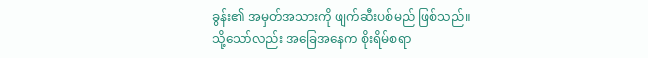ခွန်း၏ အမှတ်အသားကို ဖျက်ဆီးပစ်မည် ဖြစ်သည်။
သို့သော်လည်း အခြေအနေက စိုးရိမ်စရာ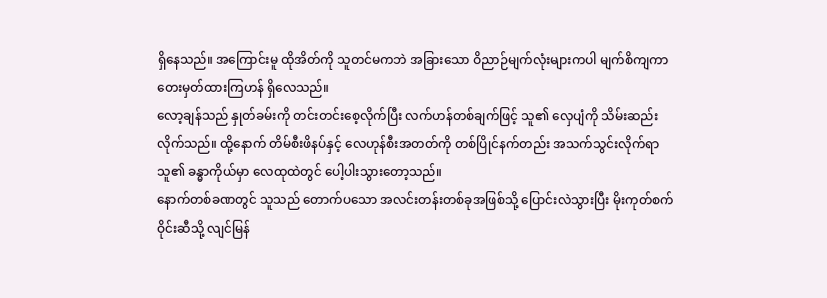ရှိနေသည်။ အကြောင်းမူ ထိုအိတ်ကို သူတင်မကဘဲ အခြားသော ဝိညာဉ်မျက်လုံးများကပါ မျက်စိကျကာ တေးမှတ်ထားကြဟန် ရှိလေသည်။
လော့ချန်သည် နှုတ်ခမ်းကို တင်းတင်းစေ့လိုက်ပြီး လက်ဟန်တစ်ချက်ဖြင့် သူ၏ လှေပျံကို သိမ်းဆည်းလိုက်သည်။ ထို့နောက် တိမ်စီးဖိနပ်နှင့် လေဟုန်စီးအတတ်ကို တစ်ပြိုင်နက်တည်း အသက်သွင်းလိုက်ရာ သူ၏ ခန္ဓာကိုယ်မှာ လေထုထဲတွင် ပေါ့ပါးသွားတော့သည်။
နောက်တစ်ခဏတွင် သူသည် တောက်ပသော အလင်းတန်းတစ်ခုအဖြစ်သို့ ပြောင်းလဲသွားပြီး မိုးကုတ်စက်ဝိုင်းဆီသို့ လျင်မြန်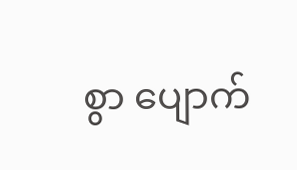စွာ ပျောက်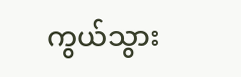ကွယ်သွား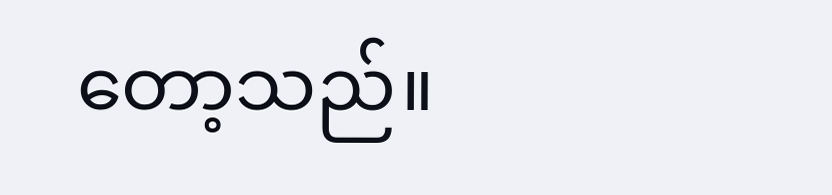တော့သည်။